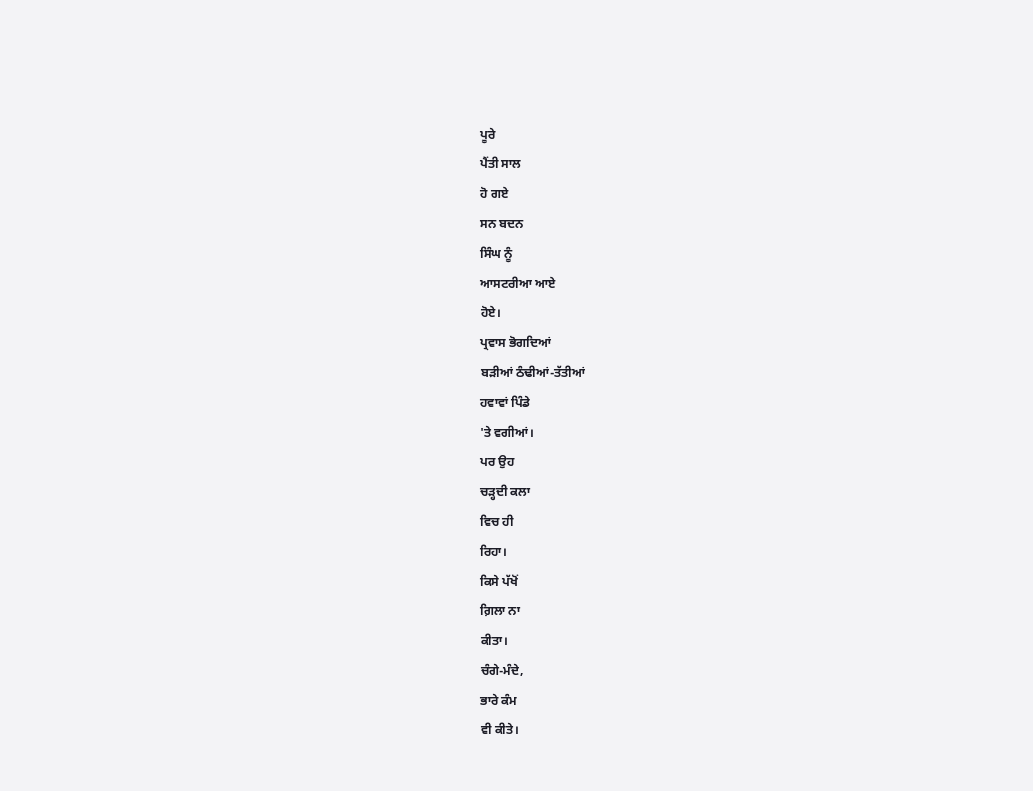ਪੂਰੇ
ਪੈਂਤੀ ਸਾਲ
ਹੋ ਗਏ
ਸਨ ਬਦਨ
ਸਿੰਘ ਨੂੰ
ਆਸਟਰੀਆ ਆਏ
ਹੋਏ।
ਪ੍ਰਵਾਸ ਭੋਗਦਿਆਂ
ਬੜੀਆਂ ਠੰਢੀਆਂ-ਤੱਤੀਆਂ
ਹਵਾਵਾਂ ਪਿੰਡੇ
'ਤੇ ਵਗੀਆਂ।
ਪਰ ਉਹ
ਚੜ੍ਹਦੀ ਕਲਾ
ਵਿਚ ਹੀ
ਰਿਹਾ।
ਕਿਸੇ ਪੱਖੋਂ
ਗ਼ਿਲਾ ਨਾ
ਕੀਤਾ।
ਚੰਗੇ-ਮੰਦੇ,
ਭਾਰੇ ਕੰਮ
ਵੀ ਕੀਤੇ।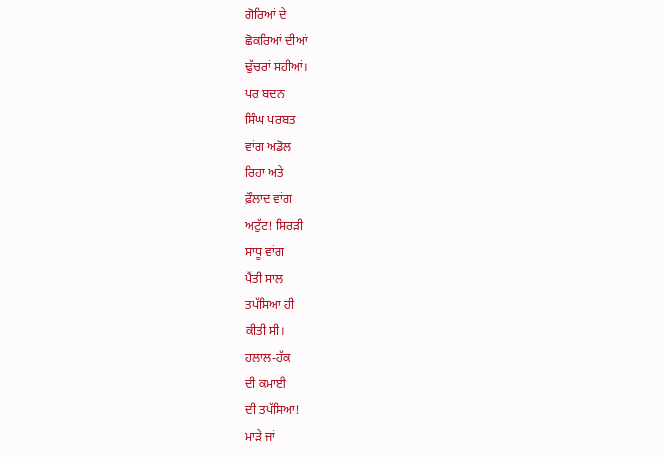ਗੋਰਿਆਂ ਦੇ
ਛੋਕਰਿਆਂ ਦੀਆਂ
ਢੁੱਚਰਾਂ ਸਹੀਆਂ।
ਪਰ ਬਦਨ
ਸਿੰਘ ਪਰਬਤ
ਵਾਂਗ ਅਡੋਲ
ਰਿਹਾ ਅਤੇ
ਫ਼ੌਲਾਦ ਵਾਂਗ
ਅਟੁੱਟ! ਸਿਰੜੀ
ਸਾਧੂ ਵਾਂਗ
ਪੈਂਤੀ ਸਾਲ
ਤਪੱਸਿਆ ਹੀ
ਕੀਤੀ ਸੀ।
ਹਲਾਲ-ਹੱਕ
ਦੀ ਕਮਾਈ
ਦੀ ਤਪੱਸਿਆ!
ਮਾੜੇ ਜਾਂ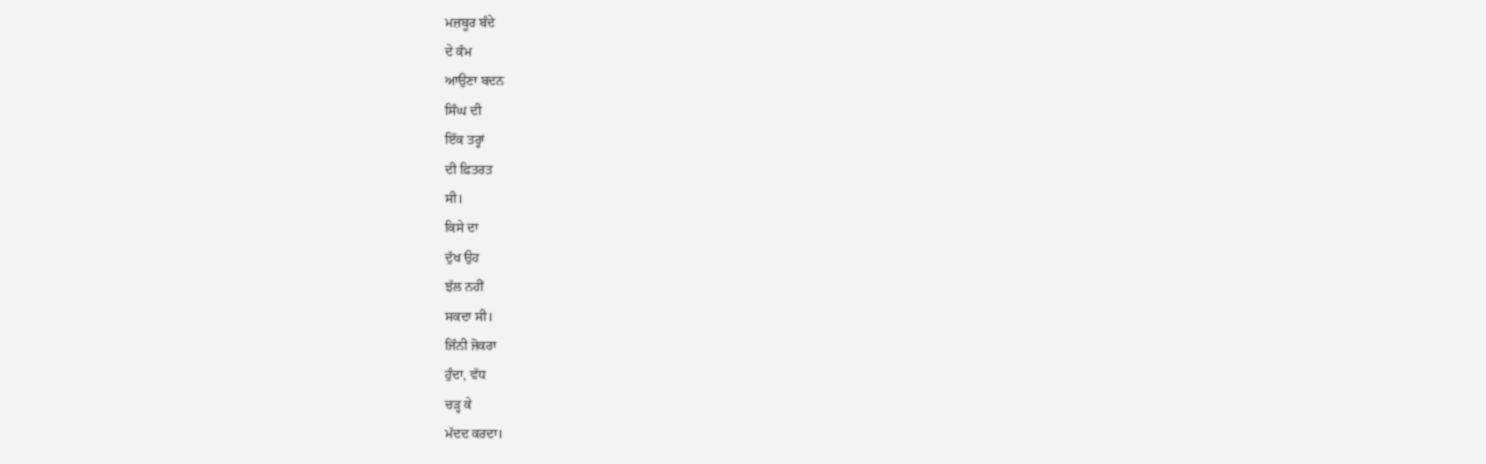ਮਜ਼ਬੂਰ ਬੰਦੇ
ਦੇ ਕੰਮ
ਆਉਣਾ ਬਦਨ
ਸਿੰਘ ਦੀ
ਇੱਕ ਤਰ੍ਹਾਂ
ਦੀ ਫ਼ਿਤਰਤ
ਸੀ।
ਕਿਸੇ ਦਾ
ਦੁੱਖ ਉਹ
ਝੱਲ ਨਹੀਂ
ਸਕਦਾ ਸੀ।
ਜਿੰਨੀ ਜੋਕਰਾ
ਹੁੰਦਾ, ਵੱਧ
ਚੜ੍ਹ ਕੇ
ਮੱਦਦ ਕਰਦਾ।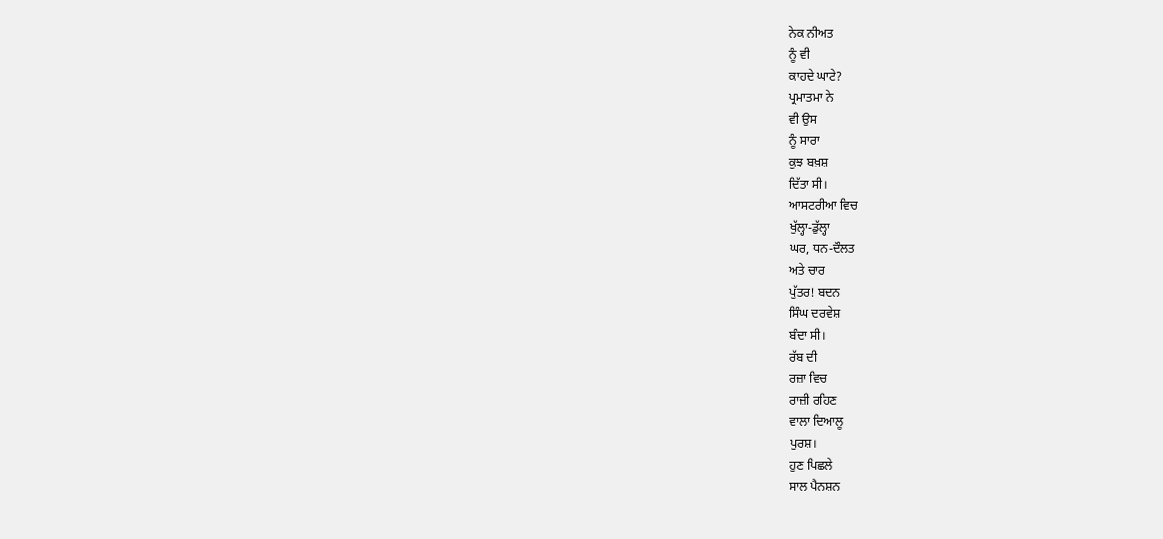ਨੇਕ ਨੀਅਤ
ਨੂੰ ਵੀ
ਕਾਹਦੇ ਘਾਟੇ?
ਪ੍ਰਮਾਤਮਾ ਨੇ
ਵੀ ਉਸ
ਨੂੰ ਸਾਰਾ
ਕੁਝ ਬਖ਼ਸ਼
ਦਿੱਤਾ ਸੀ।
ਆਸਟਰੀਆ ਵਿਚ
ਖੁੱਲ੍ਹਾ-ਡੁੱਲ੍ਹਾ
ਘਰ, ਧਨ-ਦੌਲਤ
ਅਤੇ ਚਾਰ
ਪੁੱਤਰ! ਬਦਨ
ਸਿੰਘ ਦਰਵੇਸ਼
ਬੰਦਾ ਸੀ।
ਰੱਬ ਦੀ
ਰਜ਼ਾ ਵਿਚ
ਰਾਜ਼ੀ ਰਹਿਣ
ਵਾਲਾ ਦਿਆਲੂ
ਪੁਰਸ਼।
ਹੁਣ ਪਿਛਲੇ
ਸਾਲ ਪੈਨਸ਼ਨ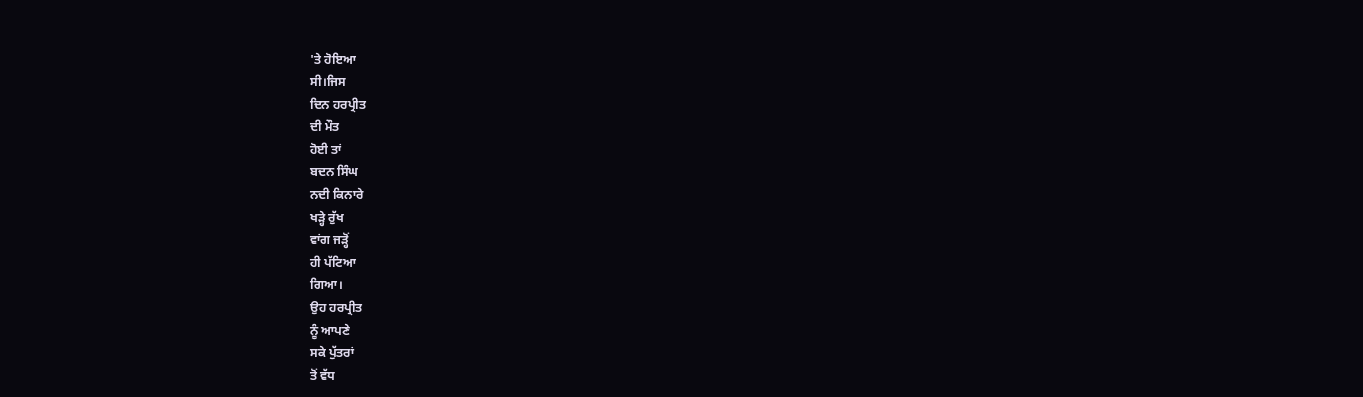'ਤੇ ਹੋਇਆ
ਸੀ।ਜਿਸ
ਦਿਨ ਹਰਪ੍ਰੀਤ
ਦੀ ਮੌਤ
ਹੋਈ ਤਾਂ
ਬਦਨ ਸਿੰਘ
ਨਦੀ ਕਿਨਾਰੇ
ਖੜ੍ਹੇ ਰੁੱਖ
ਵਾਂਗ ਜੜ੍ਹੋਂ
ਹੀ ਪੱਟਿਆ
ਗਿਆ।
ਉਹ ਹਰਪ੍ਰੀਤ
ਨੂੰ ਆਪਣੇ
ਸਕੇ ਪੁੱਤਰਾਂ
ਤੋਂ ਵੱਧ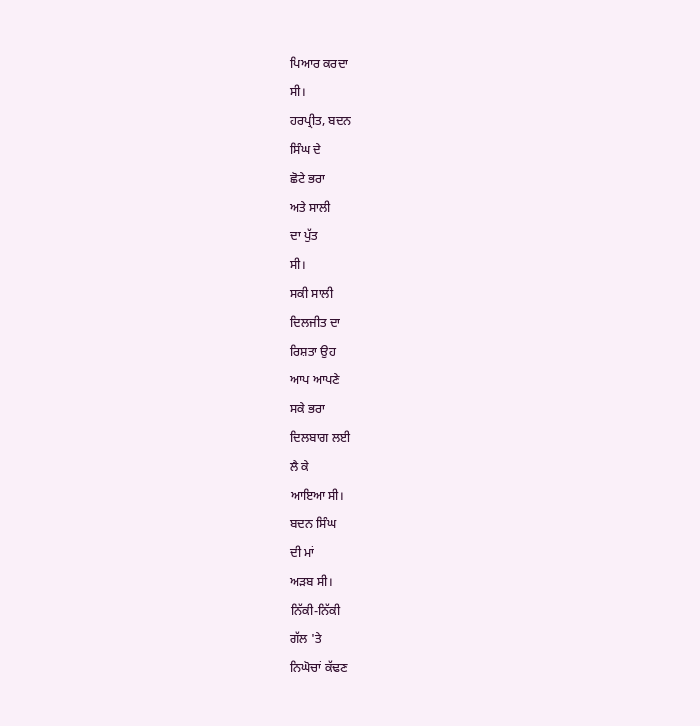ਪਿਆਰ ਕਰਦਾ
ਸੀ।
ਹਰਪ੍ਰੀਤ, ਬਦਨ
ਸਿੰਘ ਦੇ
ਛੋਟੇ ਭਰਾ
ਅਤੇ ਸਾਲੀ
ਦਾ ਪੁੱਤ
ਸੀ।
ਸਕੀ ਸਾਲੀ
ਦਿਲਜੀਤ ਦਾ
ਰਿਸ਼ਤਾ ਉਹ
ਆਪ ਆਪਣੇ
ਸਕੇ ਭਰਾ
ਦਿਲਬਾਗ ਲਈ
ਲੈ ਕੇ
ਆਇਆ ਸੀ।
ਬਦਨ ਸਿੰਘ
ਦੀ ਮਾਂ
ਅੜਬ ਸੀ।
ਨਿੱਕੀ-ਨਿੱਕੀ
ਗੱਲ 'ਤੇ
ਨਿਘੋਚਾਂ ਕੱਢਣ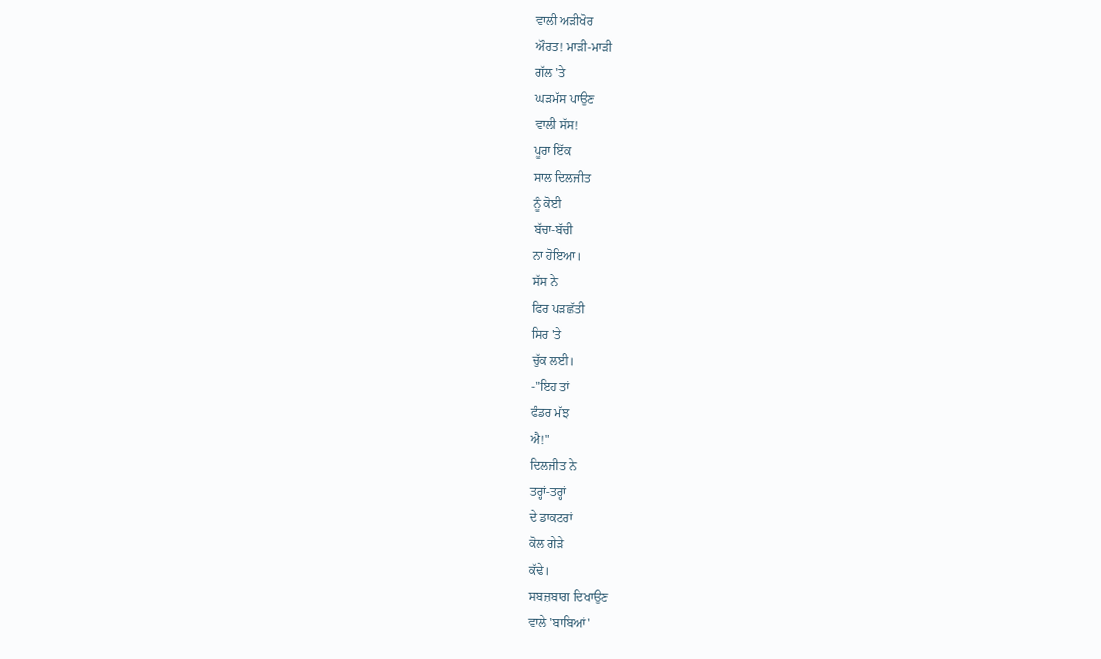ਵਾਲੀ ਅੜੀਖੋਰ
ਔਰਤ! ਮਾੜੀ-ਮਾੜੀ
ਗੱਲ 'ਤੇ
ਘੜਮੱਸ ਪਾਉਣ
ਵਾਲੀ ਸੱਸ!
ਪੂਰਾ ਇੱਕ
ਸਾਲ ਦਿਲਜੀਤ
ਨੂੰ ਕੋਈ
ਬੱਚਾ-ਬੱਚੀ
ਨਾ ਹੋਇਆ।
ਸੱਸ ਨੇ
ਫਿਰ ਪੜਛੱਤੀ
ਸਿਰ 'ਤੇ
ਚੁੱਕ ਲਈ।
-"ਇਹ ਤਾਂ
ਫੰਡਰ ਮੱਝ
ਐ!"
ਦਿਲਜੀਤ ਨੇ
ਤਰ੍ਹਾਂ-ਤਰ੍ਹਾਂ
ਦੇ ਡਾਕਟਰਾਂ
ਕੋਲ ਗੇੜੇ
ਕੱਢੇ।
ਸਬਜ਼ਬਾਗ ਦਿਖਾਉਣ
ਵਾਲੇ 'ਬਾਬਿਆਂ'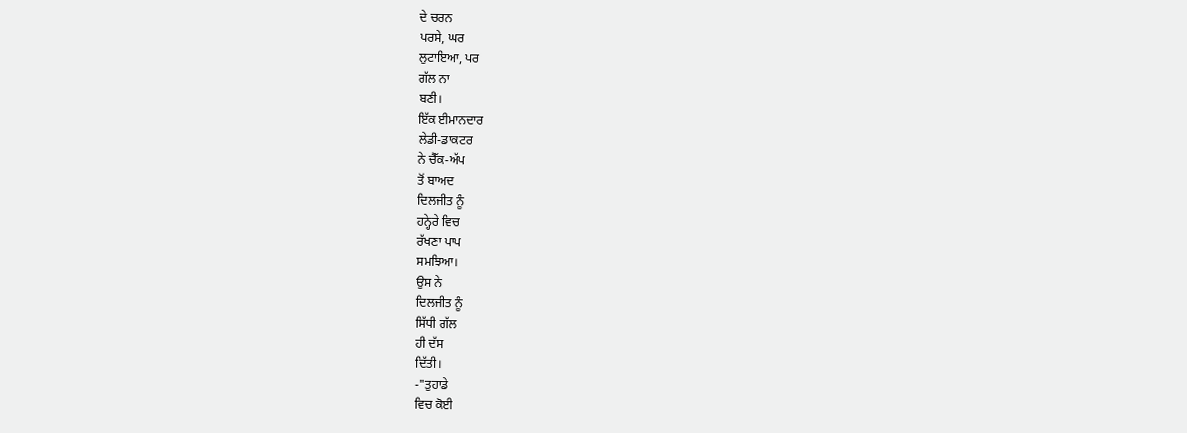ਦੇ ਚਰਨ
ਪਰਸੇ, ਘਰ
ਲੁਟਾਇਆ, ਪਰ
ਗੱਲ ਨਾ
ਬਣੀ।
ਇੱਕ ਈਮਾਨਦਾਰ
ਲੇਡੀ-ਡਾਕਟਰ
ਨੇ ਚੈੱਕ-ਅੱਪ
ਤੋਂ ਬਾਅਦ
ਦਿਲਜੀਤ ਨੂੰ
ਹਨ੍ਹੇਰੇ ਵਿਚ
ਰੱਖਣਾ ਪਾਪ
ਸਮਝਿਆ।
ਉਸ ਨੇ
ਦਿਲਜੀਤ ਨੂੰ
ਸਿੱਧੀ ਗੱਲ
ਹੀ ਦੱਸ
ਦਿੱਤੀ।
-"ਤੁਹਾਡੇ
ਵਿਚ ਕੋਈ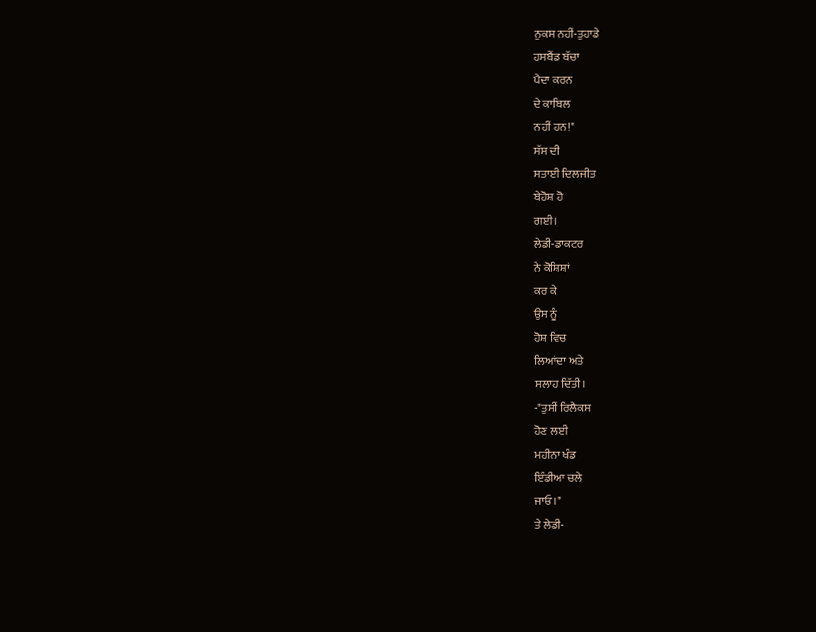ਨੁਕਸ ਨਹੀਂ-ਤੁਹਾਡੇ
ਹਸਬੈਂਡ ਬੱਚਾ
ਪੈਦਾ ਕਰਨ
ਦੇ ਕਾਬਿਲ
ਨਹੀਂ ਹਨ!"
ਸੱਸ ਦੀ
ਸਤਾਈ ਦਿਲਜੀਤ
ਬੇਹੋਸ਼ ਹੋ
ਗਈ।
ਲੇਡੀ-ਡਾਕਟਰ
ਨੇ ਕੋਸ਼ਿਸ਼ਾਂ
ਕਰ ਕੇ
ਉਸ ਨੂੰ
ਹੋਸ਼ ਵਿਚ
ਲਿਆਂਦਾ ਅਤੇ
ਸਲਾਹ ਦਿੱਤੀ।
-"ਤੁਸੀਂ ਰਿਲੈਕਸ
ਹੋਣ ਲਈ
ਮਹੀਨਾ ਖੰਡ
ਇੰਡੀਆ ਚਲੇ
ਜਾਓ।"
ਤੇ ਲੇਡੀ-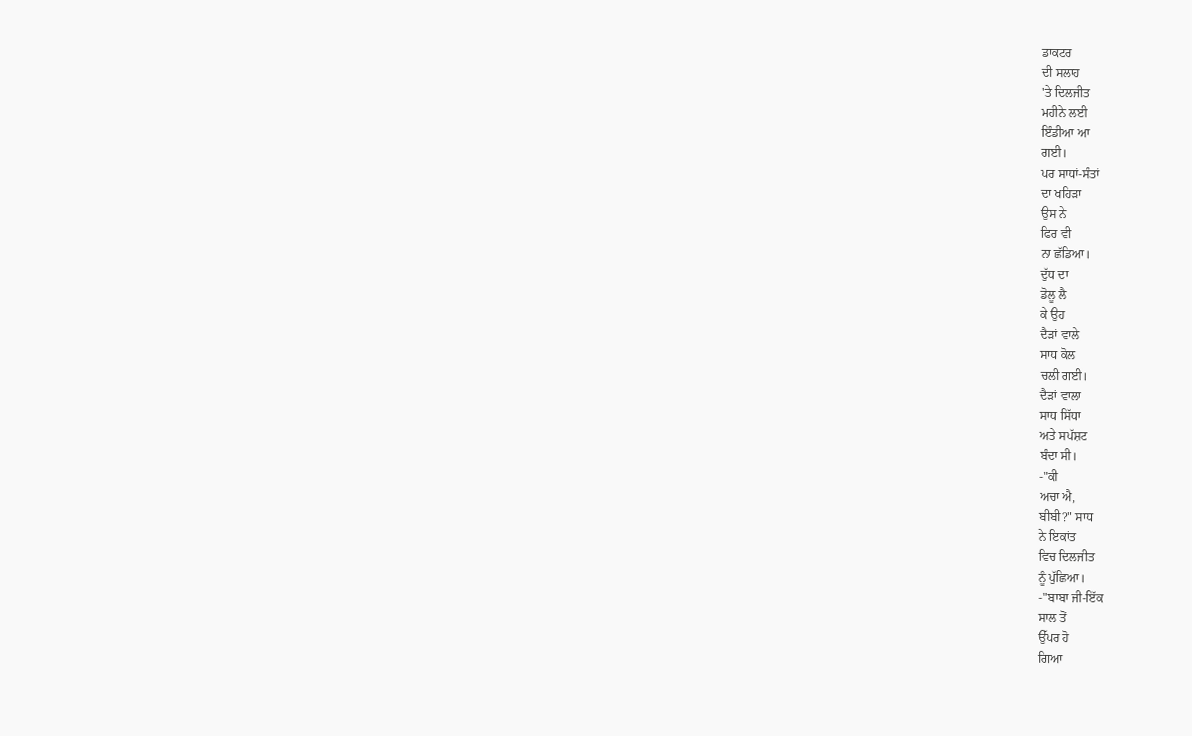ਡਾਕਟਰ
ਦੀ ਸਲਾਹ
'ਤੇ ਦਿਲਜੀਤ
ਮਹੀਨੇ ਲਈ
ਇੰਡੀਆ ਆ
ਗਈ।
ਪਰ ਸਾਧਾਂ-ਸੰਤਾਂ
ਦਾ ਖਹਿੜਾ
ਉਸ ਨੇ
ਫਿਰ ਵੀ
ਨਾ ਛੱਡਿਆ।
ਦੁੱਧ ਦਾ
ਡੋਲੂ ਲੈ
ਕੇ ਉਹ
ਦੈੜਾਂ ਵਾਲੇ
ਸਾਧ ਕੋਲ
ਚਲੀ ਗਈ।
ਦੈੜਾਂ ਵਾਲਾ
ਸਾਧ ਸਿੱਧਾ
ਅਤੇ ਸਪੱਸ਼ਟ
ਬੰਦਾ ਸੀ।
-"ਕੀ
ਅਚਾ ਐ,
ਬੀਬੀ?" ਸਾਧ
ਨੇ ਇਕਾਂਤ
ਵਿਚ ਦਿਲਜੀਤ
ਨੂੰ ਪੁੱਛਿਆ।
-"ਬਾਬਾ ਜੀ-ਇੱਕ
ਸਾਲ ਤੋਂ
ਉੱਪਰ ਹੋ
ਗਿਆ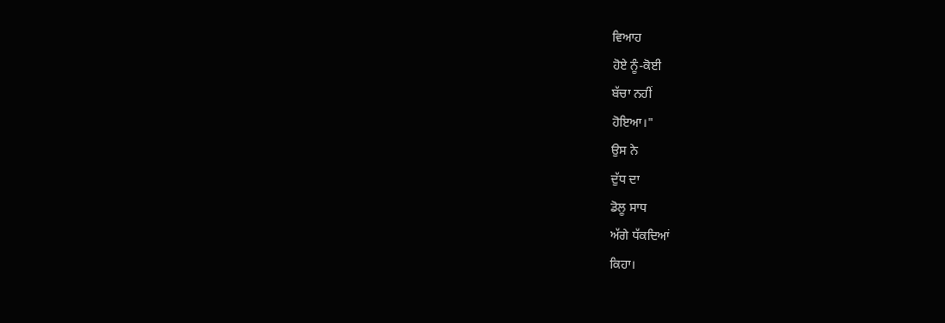ਵਿਆਹ
ਹੋਏ ਨੂੰ-ਕੋਈ
ਬੱਚਾ ਨਹੀਂ
ਹੋਇਆ।"
ਉਸ ਨੇ
ਦੁੱਧ ਦਾ
ਡੋਲੂ ਸਾਧ
ਅੱਗੇ ਧੱਕਦਿਆਂ
ਕਿਹਾ।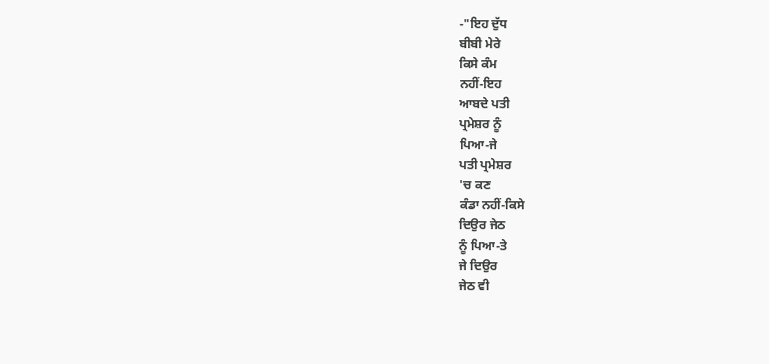-"ਇਹ ਦੁੱਧ
ਬੀਬੀ ਮੇਰੇ
ਕਿਸੇ ਕੰਮ
ਨਹੀਂ-ਇਹ
ਆਬਦੇ ਪਤੀ
ਪ੍ਰਮੇਸ਼ਰ ਨੂੰ
ਪਿਆ-ਜੇ
ਪਤੀ ਪ੍ਰਮੇਸ਼ਰ
'ਚ ਕਣ
ਕੰਡਾ ਨਹੀਂ-ਕਿਸੇ
ਦਿਉਰ ਜੇਠ
ਨੂੰ ਪਿਆ-ਤੇ
ਜੇ ਦਿਉਰ
ਜੇਠ ਵੀ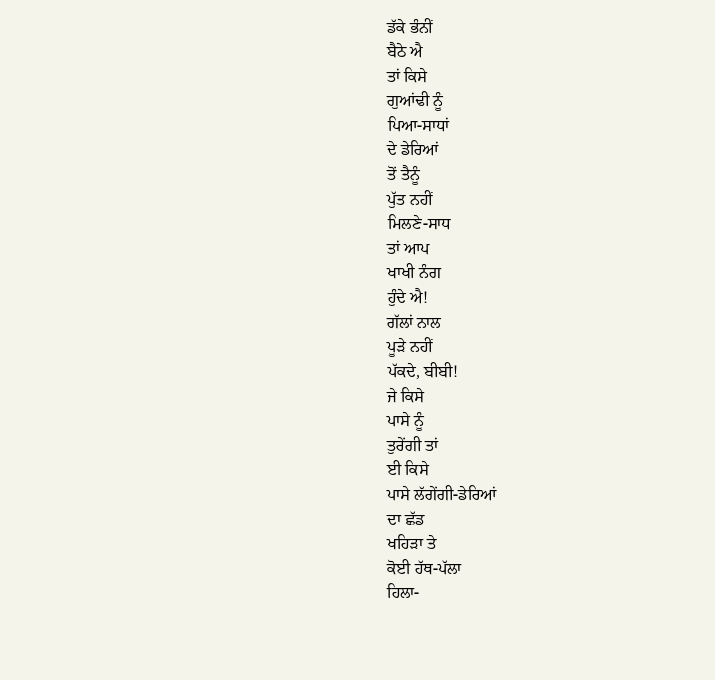ਡੱਕੇ ਭੰਨੀਂ
ਬੈਠੇ ਐ
ਤਾਂ ਕਿਸੇ
ਗੁਆਂਢੀ ਨੂੰ
ਪਿਆ-ਸਾਧਾਂ
ਦੇ ਡੇਰਿਆਂ
ਤੋਂ ਤੈਨੂੰ
ਪੁੱਤ ਨਹੀਂ
ਮਿਲਣੇ-ਸਾਧ
ਤਾਂ ਆਪ
ਖਾਖੀ ਨੰਗ
ਹੁੰਦੇ ਐ!
ਗੱਲਾਂ ਨਾਲ
ਪੂੜੇ ਨਹੀਂ
ਪੱਕਦੇ, ਬੀਬੀ!
ਜੇ ਕਿਸੇ
ਪਾਸੇ ਨੂੰ
ਤੁਰੇਂਗੀ ਤਾਂ
ਈ ਕਿਸੇ
ਪਾਸੇ ਲੱਗੇਂਗੀ-ਡੇਰਿਆਂ
ਦਾ ਛੱਡ
ਖਹਿੜਾ ਤੇ
ਕੋਈ ਹੱਥ-ਪੱਲਾ
ਹਿਲਾ-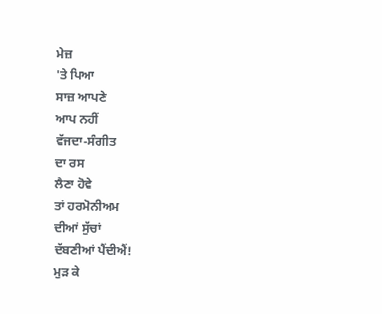ਮੇਜ਼
'ਤੇ ਪਿਆ
ਸਾਜ਼ ਆਪਣੇ
ਆਪ ਨਹੀਂ
ਵੱਜਦਾ-ਸੰਗੀਤ
ਦਾ ਰਸ
ਲੈਣਾ ਹੋਵੇ
ਤਾਂ ਹਰਮੋਨੀਅਮ
ਦੀਆਂ ਸੁੱਚਾਂ
ਦੱਬਣੀਆਂ ਪੈਂਦੀਐਂ!
ਮੁੜ ਕੇ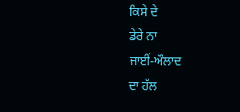ਕਿਸੇ ਦੇ
ਡੇਰੇ ਨਾ
ਜਾਈਂ-ਔਲਾਦ
ਦਾ ਹੱਲ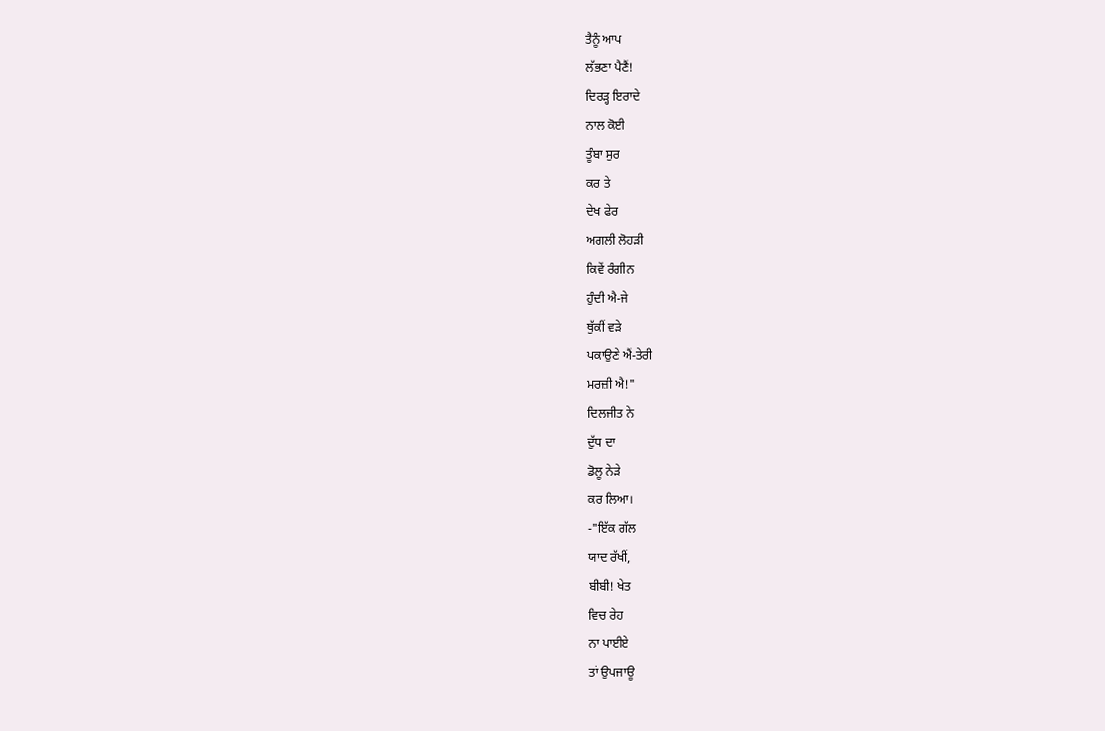ਤੈਨੂੰ ਆਪ
ਲੱਭਣਾ ਪੈਣੈਂ!
ਦਿਰੜ੍ਹ ਇਰਾਦੇ
ਨਾਲ ਕੋਈ
ਤੂੰਬਾ ਸੁਰ
ਕਰ ਤੇ
ਦੇਖ ਫੇਰ
ਅਗਲੀ ਲੋਹੜੀ
ਕਿਵੇਂ ਰੰਗੀਨ
ਹੁੰਦੀ ਐ-ਜੇ
ਥੁੱਕੀਂ ਵੜੇ
ਪਕਾਉਣੇ ਐਂ-ਤੇਰੀ
ਮਰਜ਼ੀ ਐ!"
ਦਿਲਜੀਤ ਨੇ
ਦੁੱਧ ਦਾ
ਡੋਲੂ ਨੇੜੇ
ਕਰ ਲਿਆ।
-"ਇੱਕ ਗੱਲ
ਯਾਦ ਰੱਖੀਂ,
ਬੀਬੀ! ਖੇਤ
ਵਿਚ ਰੇਹ
ਨਾ ਪਾਈਏ
ਤਾਂ ਉਪਜਾਊ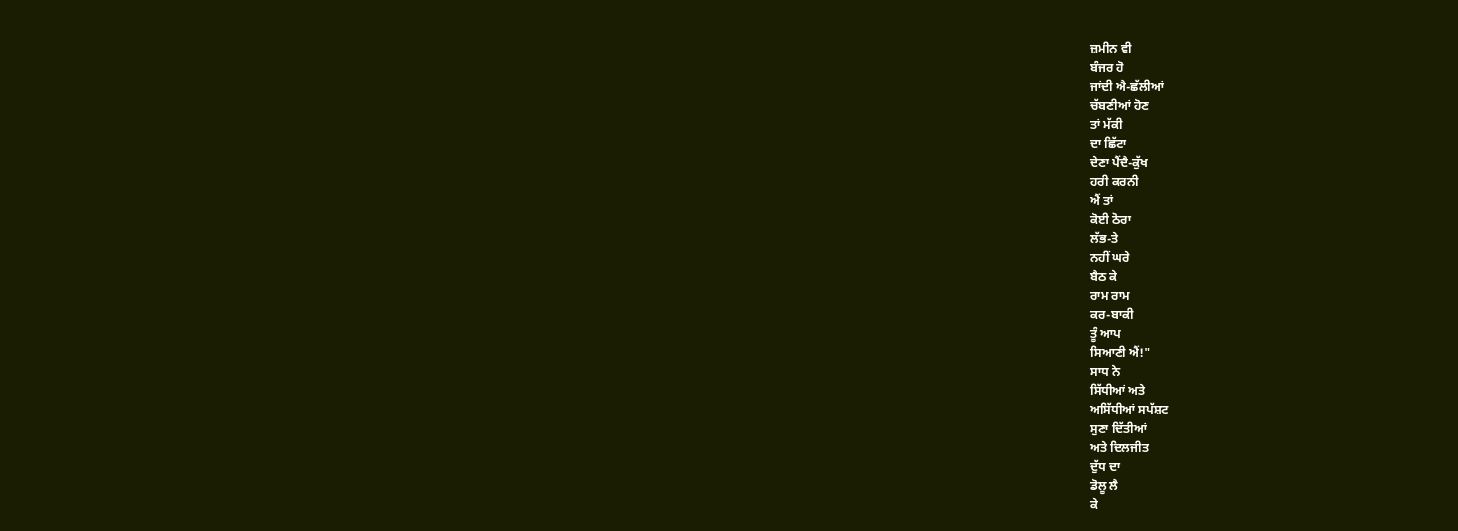ਜ਼ਮੀਨ ਵੀ
ਬੰਜਰ ਹੋ
ਜਾਂਦੀ ਐ-ਛੱਲੀਆਂ
ਚੱਬਣੀਆਂ ਹੋਣ
ਤਾਂ ਮੱਕੀ
ਦਾ ਛਿੱਟਾ
ਦੇਣਾ ਪੈਂਦੈ-ਕੁੱਖ
ਹਰੀ ਕਰਨੀ
ਐਂ ਤਾਂ
ਕੋਈ ਠੋਰਾ
ਲੱਭ-ਤੇ
ਨਹੀਂ ਘਰੇ
ਬੈਠ ਕੇ
ਰਾਮ ਰਾਮ
ਕਰ-ਬਾਕੀ
ਤੂੰ ਆਪ
ਸਿਆਣੀ ਐਂ!"
ਸਾਧ ਨੇ
ਸਿੱਧੀਆਂ ਅਤੇ
ਅਸਿੱਧੀਆਂ ਸਪੱਸ਼ਟ
ਸੁਣਾ ਦਿੱਤੀਆਂ
ਅਤੇ ਦਿਲਜੀਤ
ਦੁੱਧ ਦਾ
ਡੋਲੂ ਲੈ
ਕੇ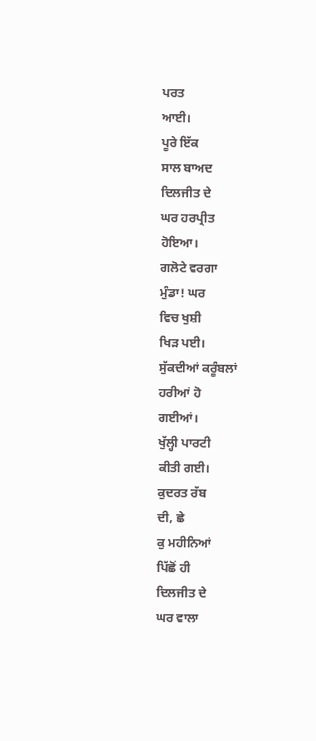ਪਰਤ
ਆਈ।
ਪੂਰੇ ਇੱਕ
ਸਾਲ ਬਾਅਦ
ਦਿਲਜੀਤ ਦੇ
ਘਰ ਹਰਪ੍ਰੀਤ
ਹੋਇਆ।
ਗਲੋਟੇ ਵਰਗਾ
ਮੁੰਡਾ! ਘਰ
ਵਿਚ ਖੁਸ਼ੀ
ਖਿੜ ਪਈ।
ਸੁੱਕਦੀਆਂ ਕਰੂੰਬਲਾਂ
ਹਰੀਆਂ ਹੋ
ਗਈਆਂ।
ਖੁੱਲ੍ਹੀ ਪਾਰਟੀ
ਕੀਤੀ ਗਈ।
ਕੁਦਰਤ ਰੱਬ
ਦੀ, ਛੇ
ਕੁ ਮਹੀਨਿਆਂ
ਪਿੱਛੋਂ ਹੀ
ਦਿਲਜੀਤ ਦੇ
ਘਰ ਵਾਲਾ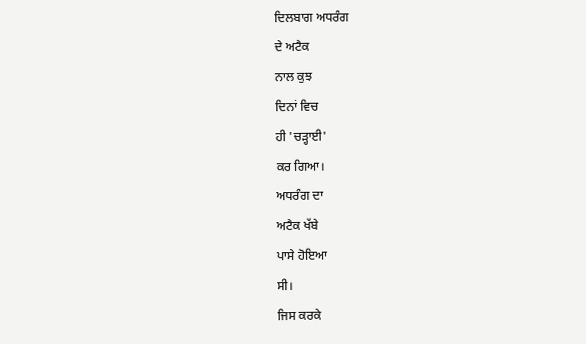ਦਿਲਬਾਗ ਅਧਰੰਗ
ਦੇ ਅਟੈਕ
ਨਾਲ ਕੁਝ
ਦਿਨਾਂ ਵਿਚ
ਹੀ 'ਚੜ੍ਹਾਈ'
ਕਰ ਗਿਆ।
ਅਧਰੰਗ ਦਾ
ਅਟੈਕ ਖੱਬੇ
ਪਾਸੇ ਹੋਇਆ
ਸੀ।
ਜਿਸ ਕਰਕੇ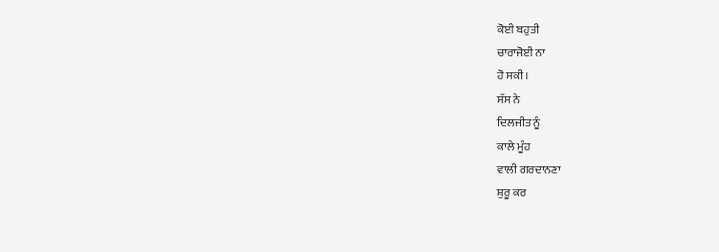ਕੋਈ ਬਹੁਤੀ
ਚਾਰਾਜੋਈ ਨਾ
ਹੋ ਸਕੀ।
ਸੱਸ ਨੇ
ਦਿਲਜੀਤ ਨੂੰ
ਕਾਲੇ ਮੂੰਹ
ਵਾਲੀ ਗਰਦਾਨਣਾ
ਸ਼ੁਰੂ ਕਰ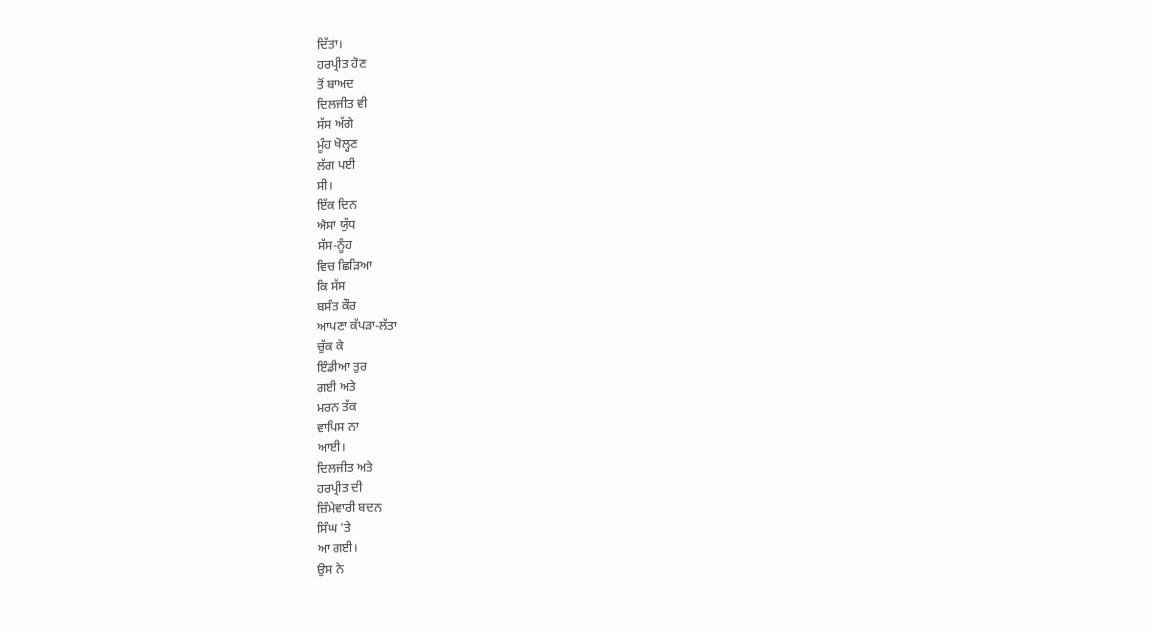ਦਿੱਤਾ।
ਹਰਪ੍ਰੀਤ ਹੋਣ
ਤੋਂ ਬਾਅਦ
ਦਿਲਜੀਤ ਵੀ
ਸੱਸ ਅੱਗੇ
ਮੂੰਹ ਖੋਲ੍ਹਣ
ਲੱਗ ਪਈ
ਸੀ।
ਇੱਕ ਦਿਨ
ਐਸਾ ਯੁੱਧ
ਸੱਸ-ਨੂੰਹ
ਵਿਚ ਛਿੜਿਆ
ਕਿ ਸੱਸ
ਬਸੰਤ ਕੌਰ
ਆਪਣਾ ਕੱਪੜਾ-ਲੱਤਾ
ਚੁੱਕ ਕੇ
ਇੰਡੀਆ ਤੁਰ
ਗਈ ਅਤੇ
ਮਰਨ ਤੱਕ
ਵਾਪਿਸ ਨਾ
ਆਈ।
ਦਿਲਜੀਤ ਅਤੇ
ਹਰਪ੍ਰੀਤ ਦੀ
ਜ਼ਿੰਮੇਵਾਰੀ ਬਦਨ
ਸਿੰਘ 'ਤੇ
ਆ ਗਈ।
ਉਸ ਨੇ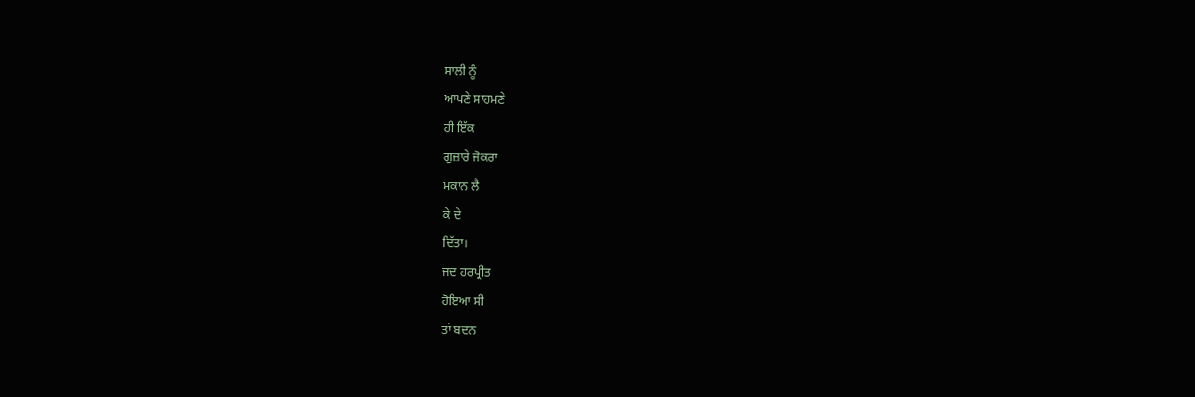ਸਾਲੀ ਨੂੰ
ਆਪਣੇ ਸਾਹਮਣੇ
ਹੀ ਇੱਕ
ਗੁਜ਼ਾਰੇ ਜੋਕਰਾ
ਮਕਾਨ ਲੈ
ਕੇ ਦੇ
ਦਿੱਤਾ।
ਜਦ ਹਰਪ੍ਰੀਤ
ਹੋਇਆ ਸੀ
ਤਾਂ ਬਦਨ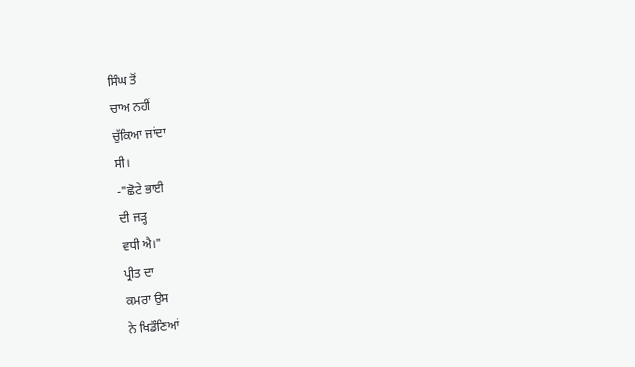ਸਿੰਘ ਤੋਂ
ਚਾਅ ਨਹੀਂ
ਚੁੱਕਿਆ ਜਾਂਦਾ
ਸੀ।
-"ਛੋਟੇ ਭਾਈ
ਦੀ ਜੜ੍ਹ
ਵਧੀ ਐ।"
ਪ੍ਰੀਤ ਦਾ
ਕਮਰਾ ਉਸ
ਨੇ ਖਿਡੌਣਿਆਂ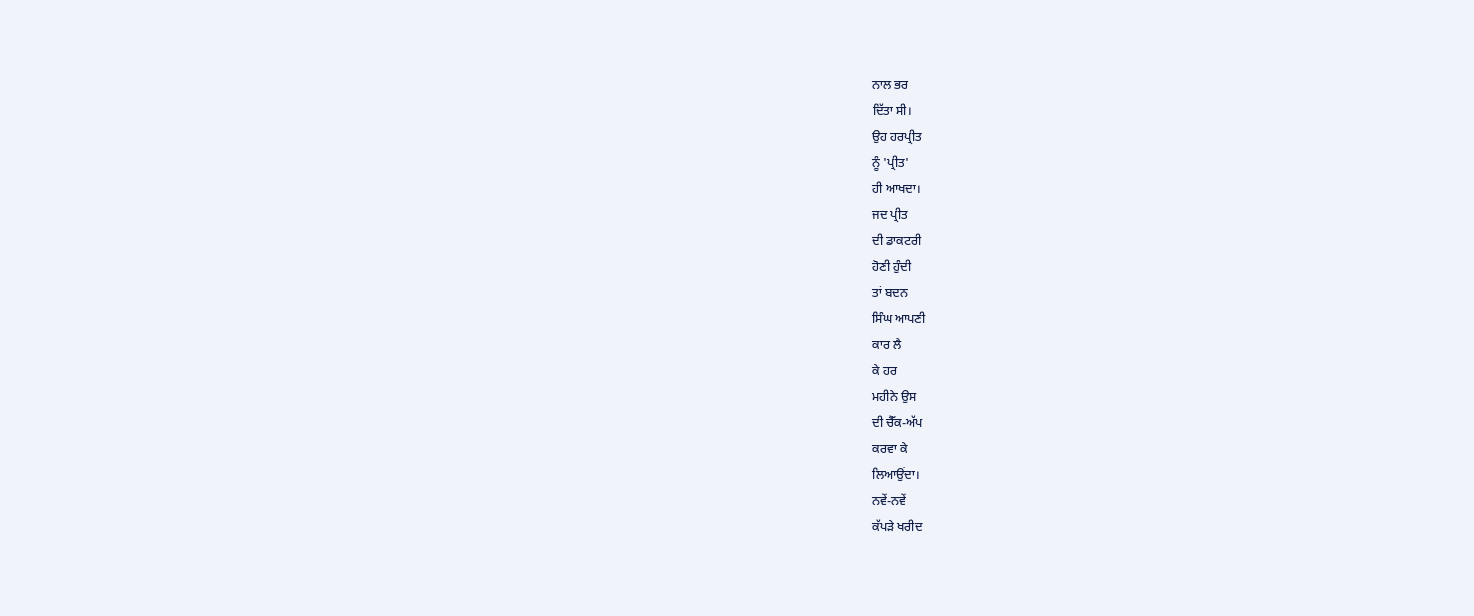ਨਾਲ ਭਰ
ਦਿੱਤਾ ਸੀ।
ਉਹ ਹਰਪ੍ਰੀਤ
ਨੂੰ 'ਪ੍ਰੀਤ'
ਹੀ ਆਖਦਾ।
ਜਦ ਪ੍ਰੀਤ
ਦੀ ਡਾਕਟਰੀ
ਹੋਣੀ ਹੁੰਦੀ
ਤਾਂ ਬਦਨ
ਸਿੰਘ ਆਪਣੀ
ਕਾਰ ਲੈ
ਕੇ ਹਰ
ਮਹੀਨੇ ਉਸ
ਦੀ ਚੈੱਕ-ਅੱਪ
ਕਰਵਾ ਕੇ
ਲਿਆਉਂਦਾ।
ਨਵੇਂ-ਨਵੇਂ
ਕੱਪੜੇ ਖਰੀਦ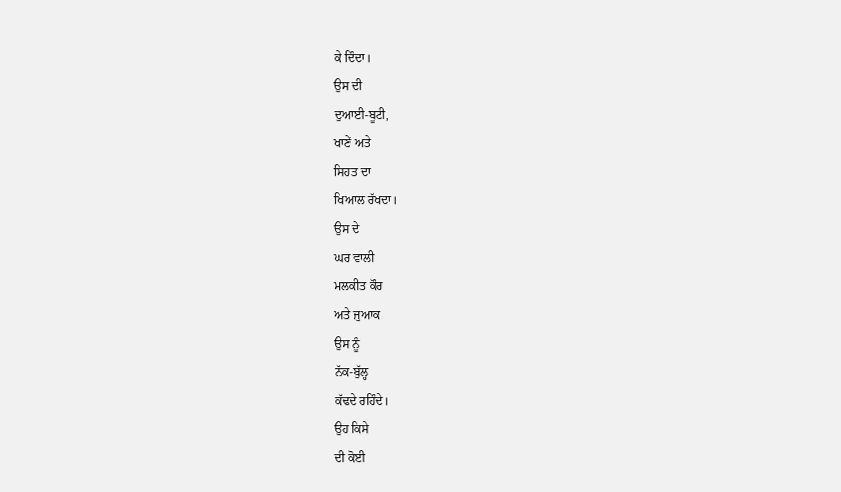ਕੇ ਦਿੰਦਾ।
ਉਸ ਦੀ
ਦੁਆਈ-ਬੂਟੀ,
ਖਾਣੇਂ ਅਤੇ
ਸਿਹਤ ਦਾ
ਖਿਆਲ ਰੱਖਦਾ।
ਉਸ ਦੇ
ਘਰ ਵਾਲੀ
ਮਲਕੀਤ ਕੌਰ
ਅਤੇ ਜੁਆਕ
ਉਸ ਨੂੰ
ਨੱਕ-ਬੁੱਲ੍ਹ
ਕੱਢਦੇ ਰਹਿੰਦੇ।
ਉਹ ਕਿਸੇ
ਦੀ ਕੋਈ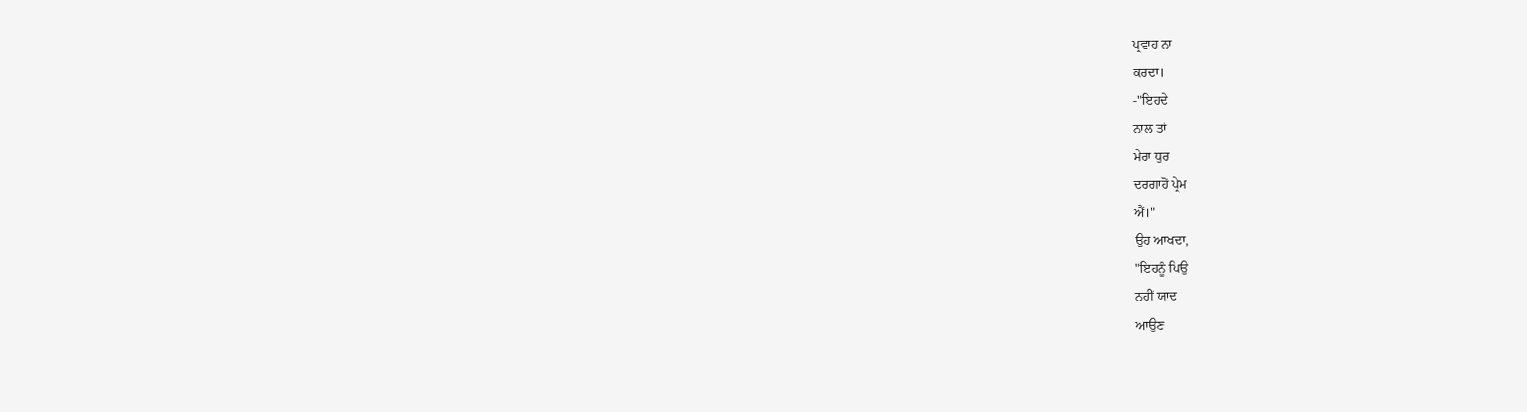ਪ੍ਰਵਾਹ ਨਾ
ਕਰਦਾ।
-"ਇਹਦੇ
ਨਾਲ ਤਾਂ
ਮੇਰਾ ਧੁਰ
ਦਰਗਾਹੋਂ ਪ੍ਰੇਮ
ਐਂ।"
ਉਹ ਆਖਦਾ,
"ਇਹਨੂੰ ਪਿਉ
ਨਹੀਂ ਯਾਦ
ਆਉਣ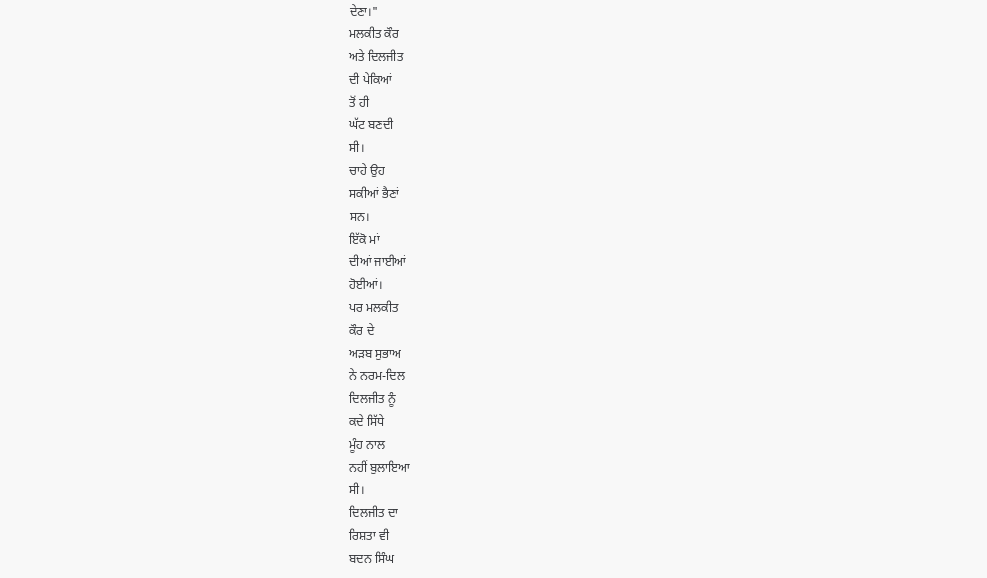ਦੇਣਾ।"
ਮਲਕੀਤ ਕੌਰ
ਅਤੇ ਦਿਲਜੀਤ
ਦੀ ਪੇਕਿਆਂ
ਤੋਂ ਹੀ
ਘੱਟ ਬਣਦੀ
ਸੀ।
ਚਾਹੇ ਉਹ
ਸਕੀਆਂ ਭੈਣਾਂ
ਸਨ।
ਇੱਕੋ ਮਾਂ
ਦੀਆਂ ਜਾਈਆਂ
ਹੋਈਆਂ।
ਪਰ ਮਲਕੀਤ
ਕੌਰ ਦੇ
ਅੜਬ ਸੁਭਾਅ
ਨੇ ਨਰਮ-ਦਿਲ
ਦਿਲਜੀਤ ਨੂੰ
ਕਦੇ ਸਿੱਧੇ
ਮੂੰਹ ਨਾਲ
ਨਹੀਂ ਬੁਲਾਇਆ
ਸੀ।
ਦਿਲਜੀਤ ਦਾ
ਰਿਸ਼ਤਾ ਵੀ
ਬਦਨ ਸਿੰਘ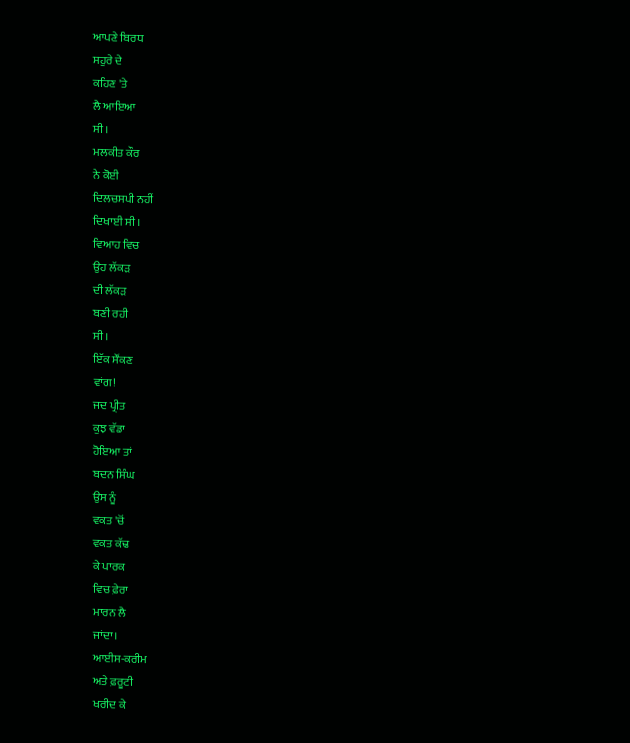ਆਪਣੇ ਬਿਰਧ
ਸਹੁਰੇ ਦੇ
ਕਹਿਣ 'ਤੇ
ਲੈ ਆਇਆ
ਸੀ।
ਮਲਕੀਤ ਕੌਰ
ਨੇ ਕੋਈ
ਦਿਲਚਸਪੀ ਨਹੀਂ
ਦਿਖਾਈ ਸੀ।
ਵਿਆਹ ਵਿਚ
ਉਹ ਲੱਕੜ
ਦੀ ਲੱਕੜ
ਬਣੀ ਰਹੀ
ਸੀ।
ਇੱਕ ਸੌਂਕਣ
ਵਾਂਗ!
ਜਦ ਪ੍ਰੀਤ
ਕੁਝ ਵੱਡਾ
ਹੋਇਆ ਤਾਂ
ਬਦਨ ਸਿੰਘ
ਉਸ ਨੂੰ
ਵਕਤ 'ਚੋਂ
ਵਕਤ ਕੱਢ
ਕੇ ਪਾਰਕ
ਵਿਚ ਫ਼ੇਰਾ
ਮਾਰਨ ਲੈ
ਜਾਂਦਾ।
ਆਈਸ-ਕਰੀਮ
ਅਤੇ ਫ਼ਰੂਟੀ
ਖਰੀਦ ਕੇ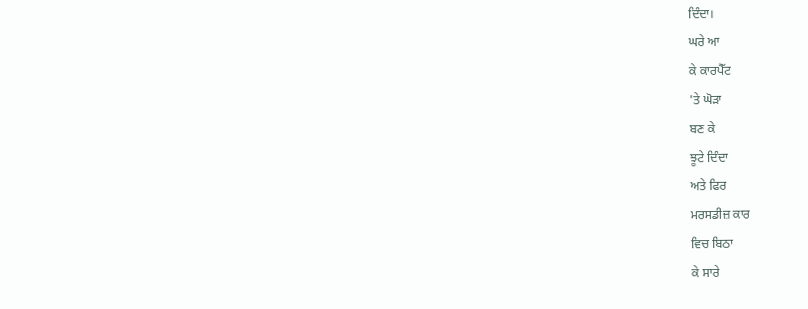ਦਿੰਦਾ।
ਘਰੇ ਆ
ਕੇ ਕਾਰਪੈੱਟ
'ਤੇ ਘੋੜਾ
ਬਣ ਕੇ
ਝੂਟੇ ਦਿੰਦਾ
ਅਤੇ ਫਿਰ
ਮਰਸਡੀਜ਼ ਕਾਰ
ਵਿਚ ਬਿਠਾ
ਕੇ ਸਾਰੇ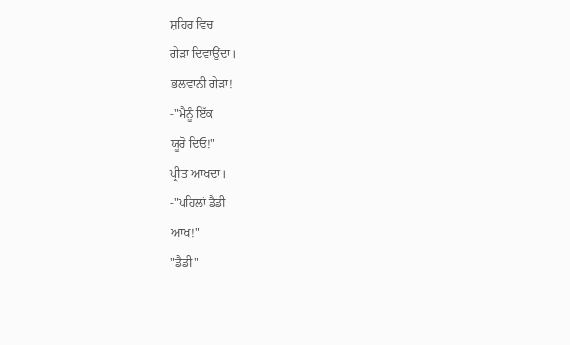ਸ਼ਹਿਰ ਵਿਚ
ਗੇੜਾ ਦਿਵਾਉਂਦਾ।
ਭਲਵਾਨੀ ਗੇੜਾ!
-"ਮੈਨੂੰ ਇੱਕ
ਯੂਰੋ ਦਿਓ!"
ਪ੍ਰੀਤ ਆਖਦਾ।
-"ਪਹਿਲਾਂ ਡੈਡੀ
ਆਖ!"
"ਡੈਡੀ"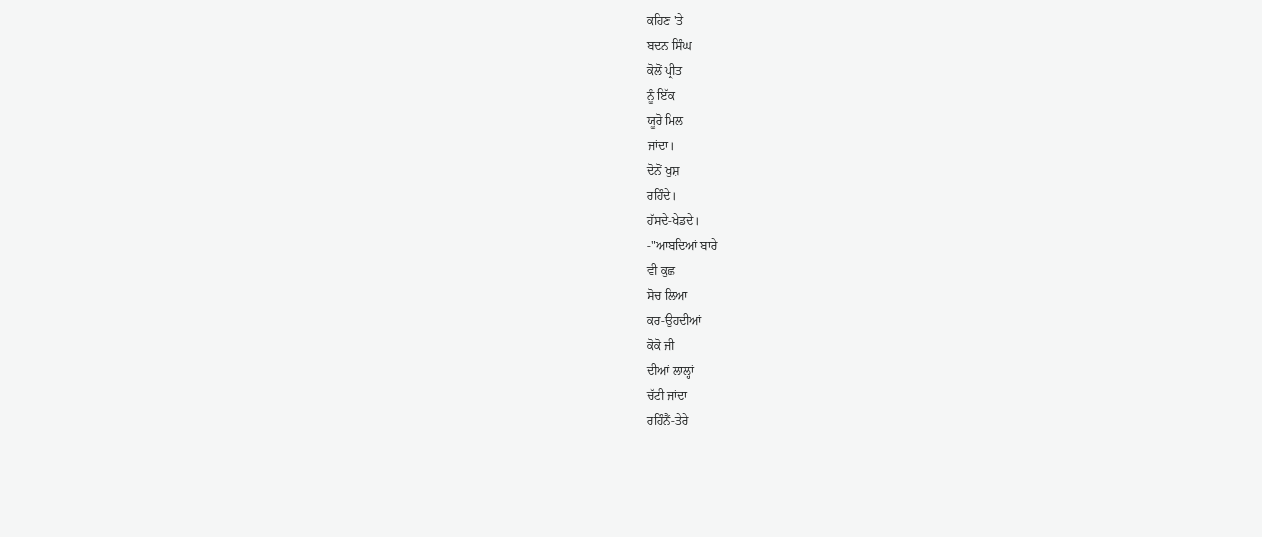ਕਹਿਣ 'ਤੇ
ਬਦਨ ਸਿੰਘ
ਕੋਲੋਂ ਪ੍ਰੀਤ
ਨੂੰ ਇੱਕ
ਯੂਰੋ ਮਿਲ
ਜਾਂਦਾ।
ਦੋਨੋਂ ਖੁਸ਼
ਰਹਿੰਦੇ।
ਹੱਸਦੇ-ਖੇਡਦੇ।
-"ਆਬਦਿਆਂ ਬਾਰੇ
ਵੀ ਕੁਛ
ਸੋਚ ਲਿਆ
ਕਰ-ਉਹਦੀਆਂ
ਕੋਕੋ ਜੀ
ਦੀਆਂ ਲਾਲ੍ਹਾਂ
ਚੱਟੀ ਜਾਂਦਾ
ਰਹਿੰਨੈਂ-ਤੇਰੇ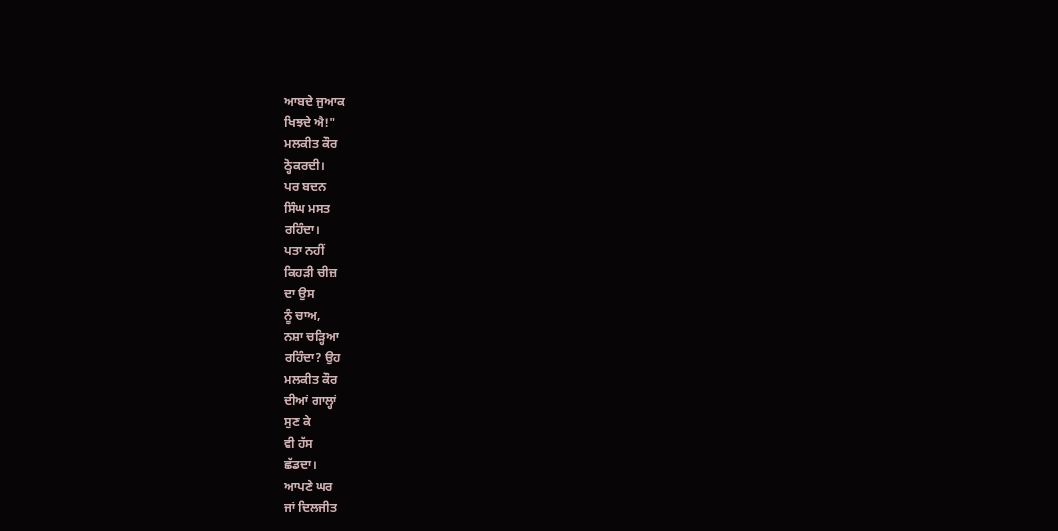ਆਬਦੇ ਜੁਆਕ
ਖਿਝਦੇ ਐ!"
ਮਲਕੀਤ ਕੌਰ
ਠ੍ਹੋਕਰਦੀ।
ਪਰ ਬਦਨ
ਸਿੰਘ ਮਸਤ
ਰਹਿੰਦਾ।
ਪਤਾ ਨਹੀਂ
ਕਿਹੜੀ ਚੀਜ਼
ਦਾ ਉਸ
ਨੂੰ ਚਾਅ,
ਨਸ਼ਾ ਚੜ੍ਹਿਆ
ਰਹਿੰਦਾ? ਉਹ
ਮਲਕੀਤ ਕੌਰ
ਦੀਆਂ ਗਾਲ੍ਹਾਂ
ਸੁਣ ਕੇ
ਵੀ ਹੱਸ
ਛੱਡਦਾ।
ਆਪਣੇ ਘਰ
ਜਾਂ ਦਿਲਜੀਤ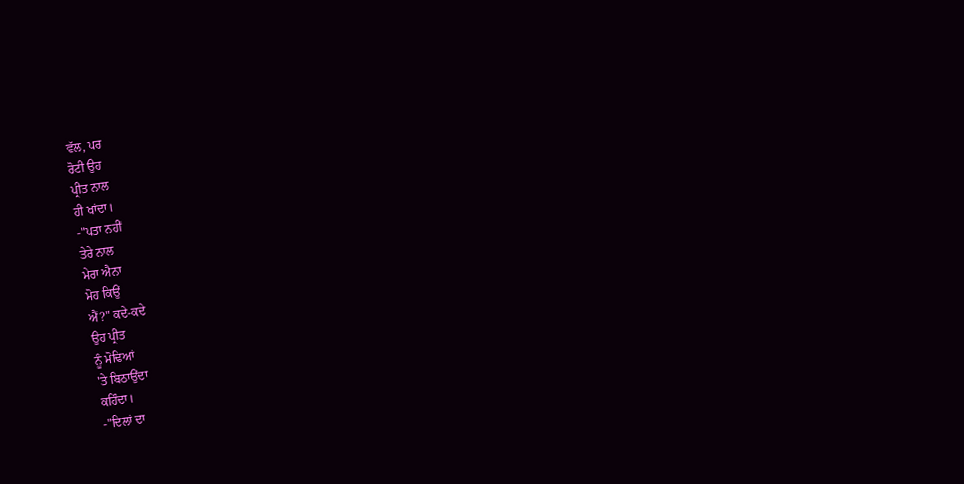ਵੱਲ, ਪਰ
ਰੋਟੀ ਉਹ
ਪ੍ਰੀਤ ਨਾਲ
ਹੀ ਖਾਂਦਾ।
-"ਪਤਾ ਨਹੀਂ
ਤੇਰੇ ਨਾਲ
ਮੇਰਾ ਐਨਾ
ਮੋਹ ਕਿਉਂ
ਐਂ?" ਕਦੇ-ਕਦੇ
ਉਹ ਪ੍ਰੀਤ
ਨੂੰ ਮੋਢਿਆਂ
'ਤੇ ਬਿਠਾਉਂਦਾ
ਕਹਿੰਦਾ।
-"ਦਿਲਾਂ ਦਾ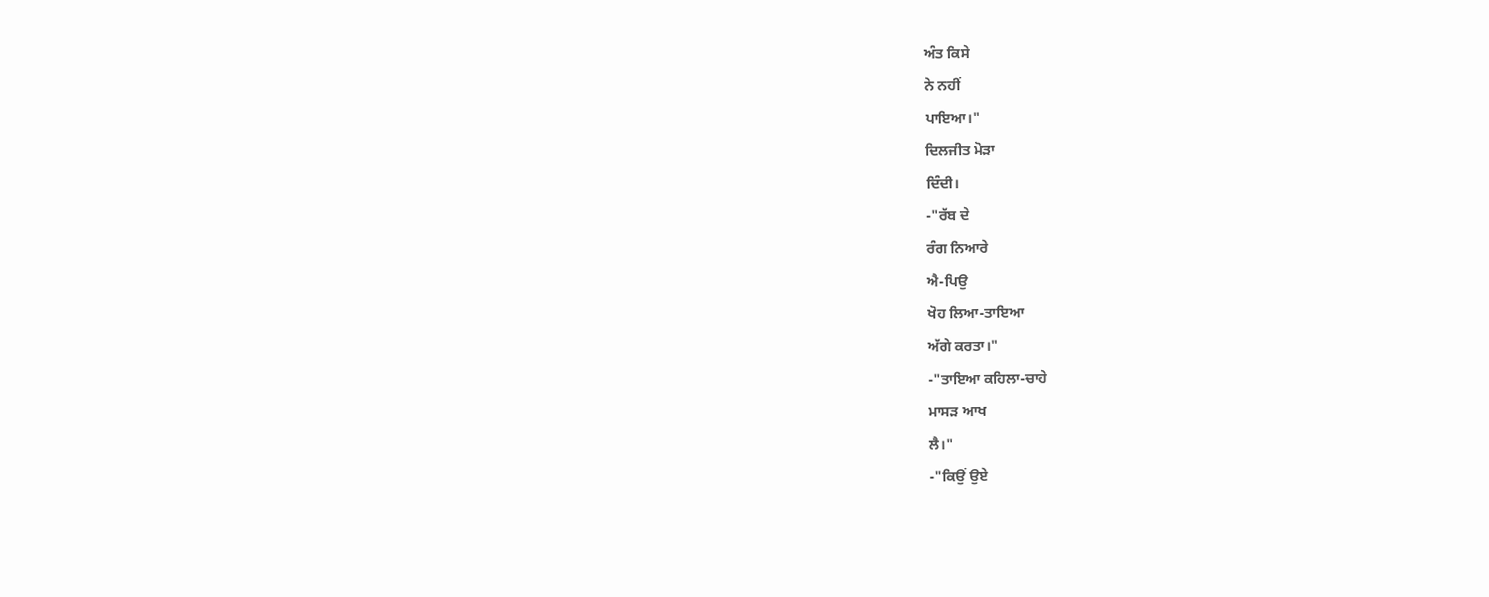ਅੰਤ ਕਿਸੇ
ਨੇ ਨਹੀਂ
ਪਾਇਆ।"
ਦਿਲਜੀਤ ਮੋੜਾ
ਦਿੰਦੀ।
-"ਰੱਬ ਦੇ
ਰੰਗ ਨਿਆਰੇ
ਐ-ਪਿਉ
ਖੋਹ ਲਿਆ-ਤਾਇਆ
ਅੱਗੇ ਕਰਤਾ।"
-"ਤਾਇਆ ਕਹਿਲਾ-ਚਾਹੇ
ਮਾਸੜ ਆਖ
ਲੈ।"
-"ਕਿਉਂ ਉਏ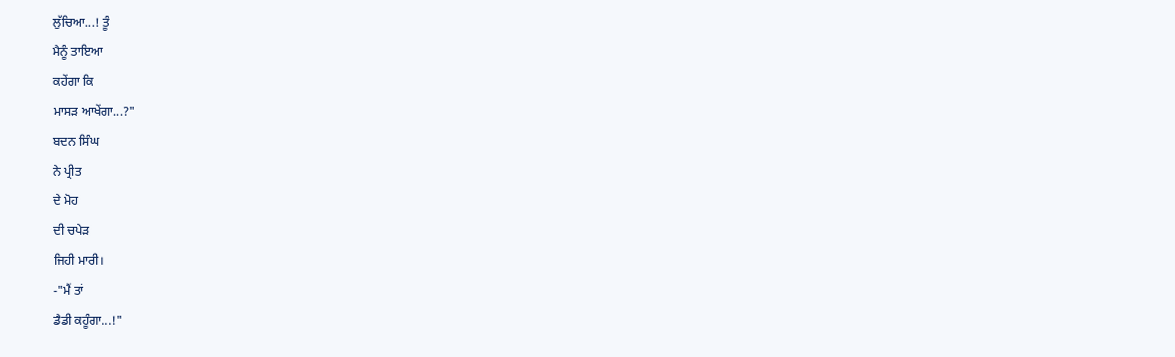ਲੁੱਚਿਆ...! ਤੂੰ
ਮੈਨੂੰ ਤਾਇਆ
ਕਹੇਂਗਾ ਕਿ
ਮਾਸੜ ਆਖੇਂਗਾ...?"
ਬਦਨ ਸਿੰਘ
ਨੇ ਪ੍ਰੀਤ
ਦੇ ਮੋਹ
ਦੀ ਚਪੇੜ
ਜਿਹੀ ਮਾਰੀ।
-"ਮੈਂ ਤਾਂ
ਡੈਡੀ ਕਹੂੰਗਾ...!"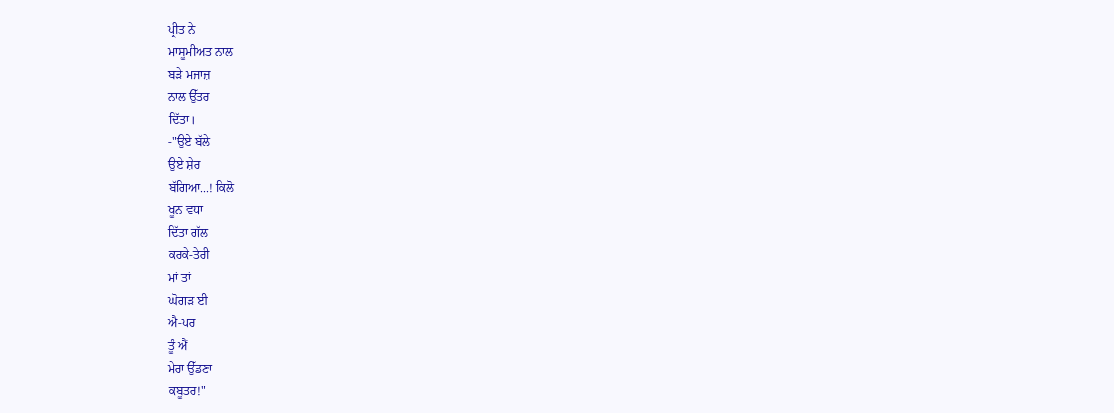ਪ੍ਰੀਤ ਨੇ
ਮਾਸੂਮੀਅਤ ਨਾਲ
ਬੜੇ ਮਜਾਜ਼
ਨਾਲ ਉੱਤਰ
ਦਿੱਤਾ।
-"ਉਏ ਬੱਲੇ
ਉਏ ਸ਼ੇਰ
ਬੱਗਿਆ...! ਕਿਲੋ
ਖੂਨ ਵਧਾ
ਦਿੱਤਾ ਗੱਲ
ਕਰਕੇ-ਤੇਰੀ
ਮਾਂ ਤਾਂ
ਘੋਗੜ ਈ
ਐ-ਪਰ
ਤੂੰ ਐਂ
ਮੇਰਾ ਉੱਡਣਾ
ਕਬੂਤਰ!"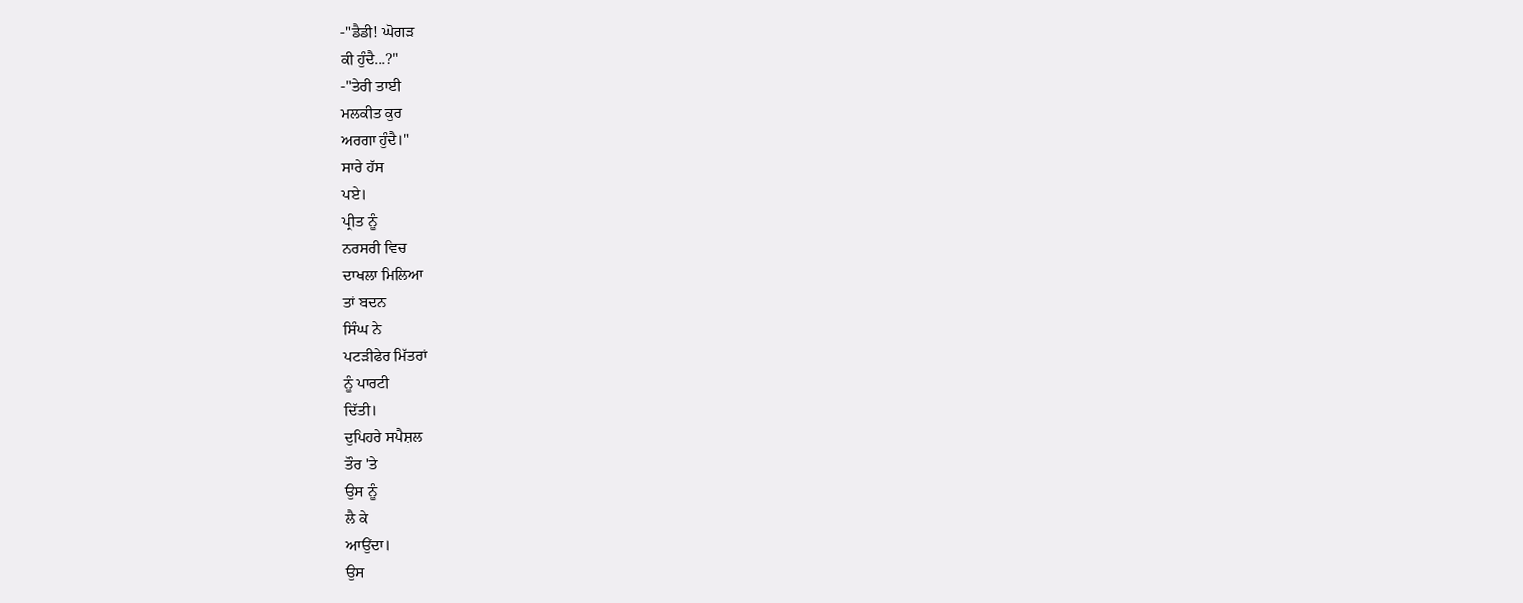-"ਡੈਡੀ! ਘੋਗੜ
ਕੀ ਹੁੰਦੈ...?"
-"ਤੇਰੀ ਤਾਈ
ਮਲਕੀਤ ਕੁਰ
ਅਰਗਾ ਹੁੰਦੈ।"
ਸਾਰੇ ਹੱਸ
ਪਏ।
ਪ੍ਰੀਤ ਨੂੰ
ਨਰਸਰੀ ਵਿਚ
ਦਾਖਲਾ ਮਿਲਿਆ
ਤਾਂ ਬਦਨ
ਸਿੰਘ ਨੇ
ਪਟੜੀਫੇਰ ਮਿੱਤਰਾਂ
ਨੂੰ ਪਾਰਟੀ
ਦਿੱਤੀ।
ਦੁਪਿਹਰੇ ਸਪੈਸ਼ਲ
ਤੌਰ 'ਤੇ
ਉਸ ਨੂੰ
ਲੈ ਕੇ
ਆਉਂਦਾ।
ਉਸ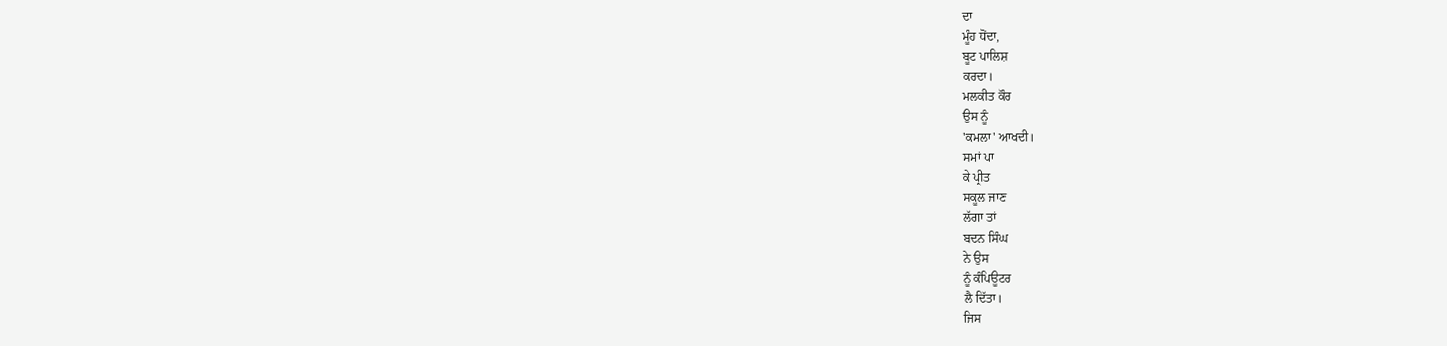ਦਾ
ਮੂੰਹ ਧੋਂਦਾ,
ਬੂਟ ਪਾਲਿਸ਼
ਕਰਦਾ।
ਮਲਕੀਤ ਕੌਰ
ਉਸ ਨੂੰ
'ਕਮਲਾ' ਆਖਦੀ।
ਸਮਾਂ ਪਾ
ਕੇ ਪ੍ਰੀਤ
ਸਕੂਲ ਜਾਣ
ਲੱਗਾ ਤਾਂ
ਬਦਨ ਸਿੰਘ
ਨੇ ਉਸ
ਨੂੰ ਕੰਪਿਊਟਰ
ਲੈ ਦਿੱਤਾ।
ਜਿਸ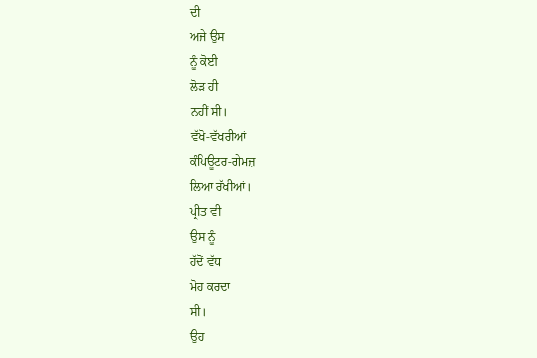ਦੀ
ਅਜੇ ਉਸ
ਨੂੰ ਕੋਈ
ਲੋੜ ਹੀ
ਨਹੀਂ ਸੀ।
ਵੱਖੋ-ਵੱਖਰੀਆਂ
ਕੰਪਿਊਟਰ-ਗੇਮਜ਼
ਲਿਆ ਰੱਖੀਆਂ।
ਪ੍ਰੀਤ ਵੀ
ਉਸ ਨੂੰ
ਹੱਦੋਂ ਵੱਧ
ਮੋਹ ਕਰਦਾ
ਸੀ।
ਉਹ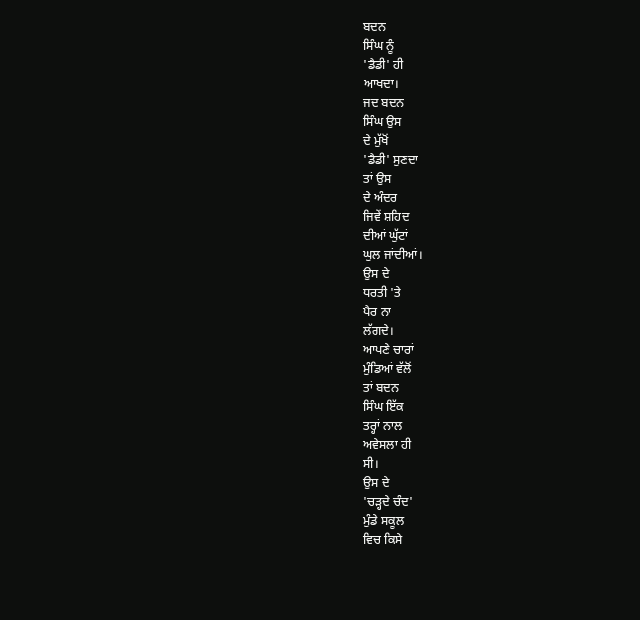ਬਦਨ
ਸਿੰਘ ਨੂੰ
'ਡੈਡੀ' ਹੀ
ਆਖਦਾ।
ਜਦ ਬਦਨ
ਸਿੰਘ ਉਸ
ਦੇ ਮੁੱਖੋਂ
'ਡੈਡੀ' ਸੁਣਦਾ
ਤਾਂ ਉਸ
ਦੇ ਅੰਦਰ
ਜਿਵੇਂ ਸ਼ਹਿਦ
ਦੀਆਂ ਘੁੱਟਾਂ
ਘੁਲ ਜਾਂਦੀਆਂ।
ਉਸ ਦੇ
ਧਰਤੀ 'ਤੇ
ਪੈਰ ਨਾ
ਲੱਗਦੇ।
ਆਪਣੇ ਚਾਰਾਂ
ਮੁੰਡਿਆਂ ਵੱਲੋਂ
ਤਾਂ ਬਦਨ
ਸਿੰਘ ਇੱਕ
ਤਰ੍ਹਾਂ ਨਾਲ
ਅਵੇਸਲਾ ਹੀ
ਸੀ।
ਉਸ ਦੇ
'ਚੜ੍ਹਦੇ ਚੰਦ'
ਮੁੰਡੇ ਸਕੂਲ
ਵਿਚ ਕਿਸੇ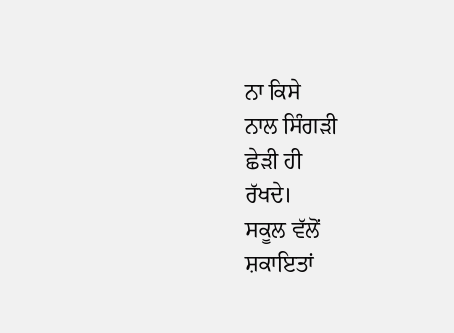ਨਾ ਕਿਸੇ
ਨਾਲ ਸਿੰਗੜੀ
ਛੇੜੀ ਹੀ
ਰੱਖਦੇ।
ਸਕੂਲ ਵੱਲੋਂ
ਸ਼ਕਾਇਤਾਂ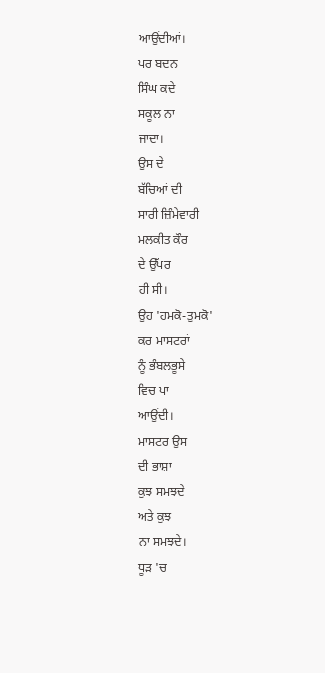ਆਉਂਦੀਆਂ।
ਪਰ ਬਦਨ
ਸਿੰਘ ਕਦੇ
ਸਕੂਲ ਨਾ
ਜਾਦਾ।
ਉਸ ਦੇ
ਬੱਚਿਆਂ ਦੀ
ਸਾਰੀ ਜ਼ਿੰਮੇਵਾਰੀ
ਮਲਕੀਤ ਕੌਰ
ਦੇ ਉੱਪਰ
ਹੀ ਸੀ।
ਉਹ 'ਹਮਕੋ-ਤੁਮਕੋ'
ਕਰ ਮਾਸਟਰਾਂ
ਨੂੰ ਭੰਬਲਭੂਸੇ
ਵਿਚ ਪਾ
ਆਉਂਦੀ।
ਮਾਸਟਰ ਉਸ
ਦੀ ਭਾਸ਼ਾ
ਕੁਝ ਸਮਝਦੇ
ਅਤੇ ਕੁਝ
ਨਾ ਸਮਝਦੇ।
ਧੂੜ 'ਚ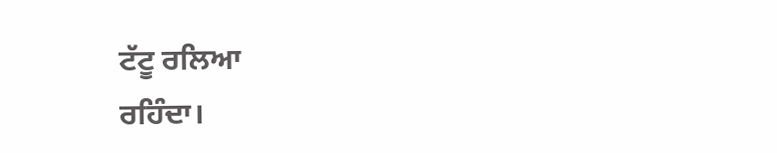ਟੱਟੂ ਰਲਿਆ
ਰਹਿੰਦਾ।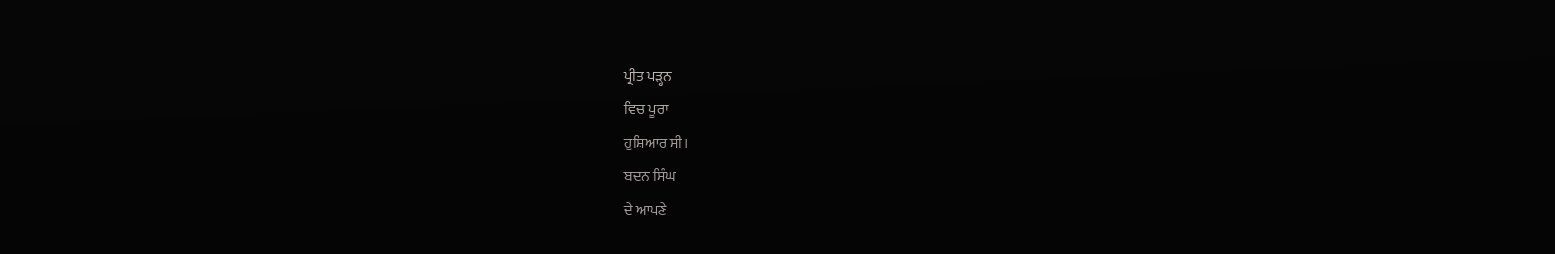ਪ੍ਰੀਤ ਪੜ੍ਹਨ
ਵਿਚ ਪੂਰਾ
ਹੁਸ਼ਿਆਰ ਸੀ।
ਬਦਨ ਸਿੰਘ
ਦੇ ਆਪਣੇ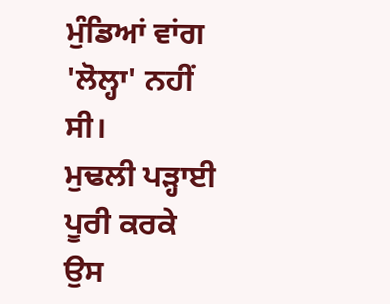ਮੁੰਡਿਆਂ ਵਾਂਗ
'ਲੋਲ੍ਹਾ' ਨਹੀਂ
ਸੀ।
ਮੁਢਲੀ ਪੜ੍ਹਾਈ
ਪੂਰੀ ਕਰਕੇ
ਉਸ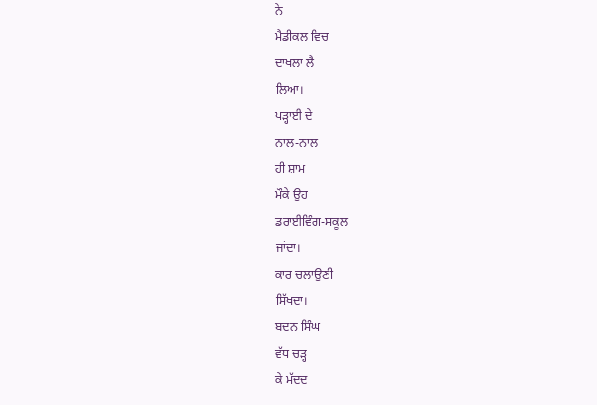ਨੇ
ਮੈਡੀਕਲ ਵਿਚ
ਦਾਖਲਾ ਲੈ
ਲਿਆ।
ਪੜ੍ਹਾਈ ਦੇ
ਨਾਲ-ਨਾਲ
ਹੀ ਸ਼ਾਮ
ਮੌਕੇ ਉਹ
ਡਰਾਈਵਿੰਗ-ਸਕੂਲ
ਜਾਂਦਾ।
ਕਾਰ ਚਲਾਉਣੀ
ਸਿੱਖਦਾ।
ਬਦਨ ਸਿੰਘ
ਵੱਧ ਚੜ੍ਹ
ਕੇ ਮੱਦਦ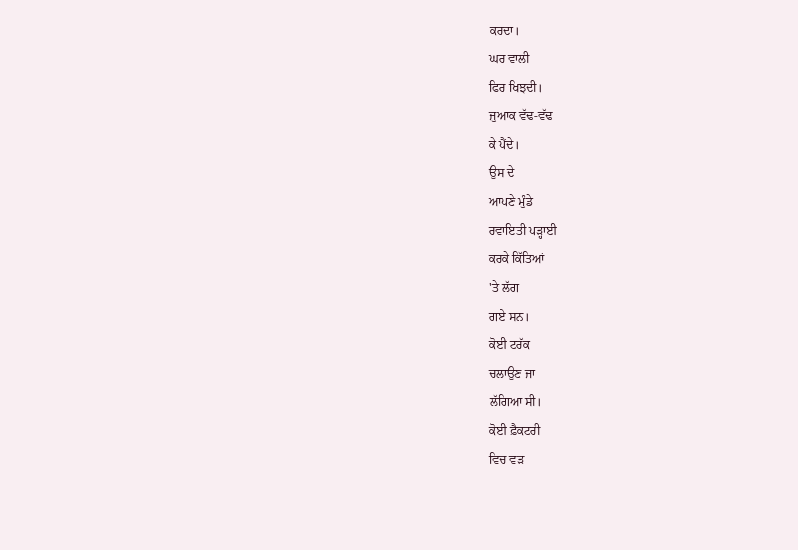ਕਰਦਾ।
ਘਰ ਵਾਲੀ
ਫਿਰ ਖਿਝਦੀ।
ਜੁਆਕ ਵੱਢ-ਵੱਢ
ਕੇ ਪੈਂਦੇ।
ਉਸ ਦੇ
ਆਪਣੇ ਮੁੰਡੇ
ਰਵਾਇਤੀ ਪੜ੍ਹਾਈ
ਕਰਕੇ ਕਿੱਤਿਆਂ
'ਤੇ ਲੱਗ
ਗਏ ਸਨ।
ਕੋਈ ਟਰੱਕ
ਚਲਾਉਣ ਜਾ
ਲੱਗਿਆ ਸੀ।
ਕੋਈ ਫ਼ੈਕਟਰੀ
ਵਿਚ ਵੜ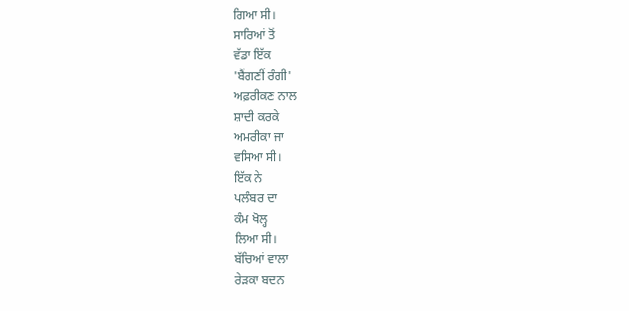ਗਿਆ ਸੀ।
ਸਾਰਿਆਂ ਤੋਂ
ਵੱਡਾ ਇੱਕ
'ਬੈਂਗਣੀਂ ਰੰਗੀ'
ਅਫ਼ਰੀਕਣ ਨਾਲ
ਸ਼ਾਦੀ ਕਰਕੇ
ਅਮਰੀਕਾ ਜਾ
ਵਸਿਆ ਸੀ।
ਇੱਕ ਨੇ
ਪਲੰਬਰ ਦਾ
ਕੰਮ ਖੋਲ੍ਹ
ਲਿਆ ਸੀ।
ਬੱਚਿਆਂ ਵਾਲਾ
ਰੇੜਕਾ ਬਦਨ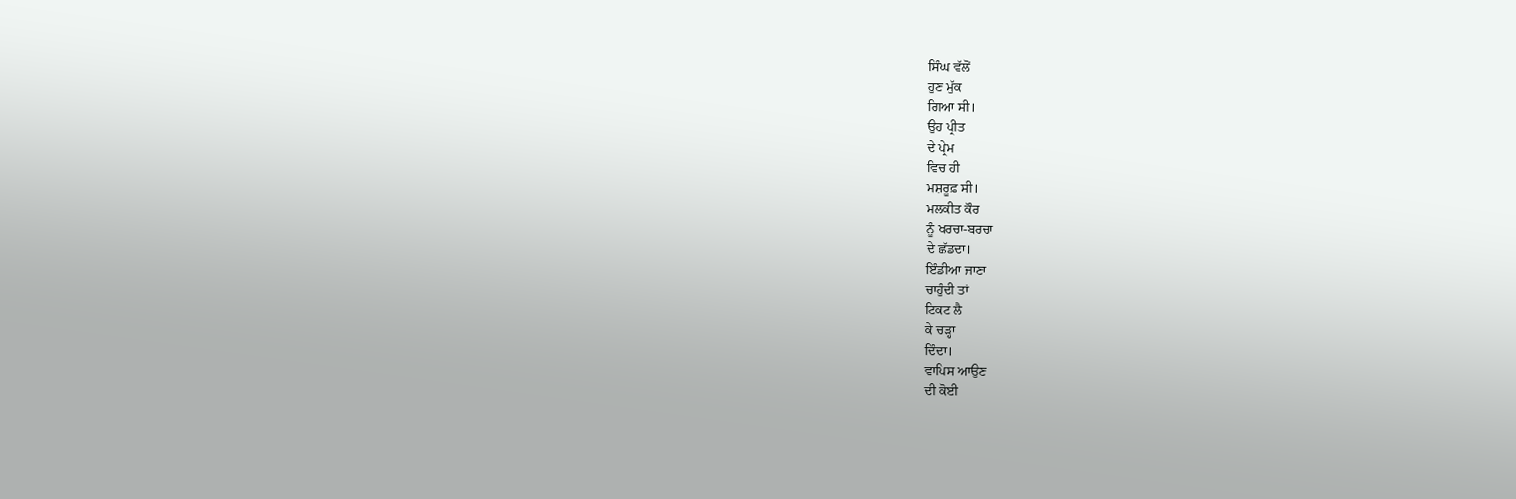ਸਿੰਘ ਵੱਲੋਂ
ਹੁਣ ਮੁੱਕ
ਗਿਆ ਸੀ।
ਉਹ ਪ੍ਰੀਤ
ਦੇ ਪ੍ਰੇਮ
ਵਿਚ ਹੀ
ਮਸ਼ਰੂਫ਼ ਸੀ।
ਮਲਕੀਤ ਕੌਰ
ਨੂੰ ਖਰਚਾ-ਬਰਚਾ
ਦੇ ਛੱਡਦਾ।
ਇੰਡੀਆ ਜਾਣਾ
ਚਾਹੁੰਦੀ ਤਾਂ
ਟਿਕਟ ਲੈ
ਕੇ ਚੜ੍ਹਾ
ਦਿੰਦਾ।
ਵਾਪਿਸ ਆਉਣ
ਦੀ ਕੋਈ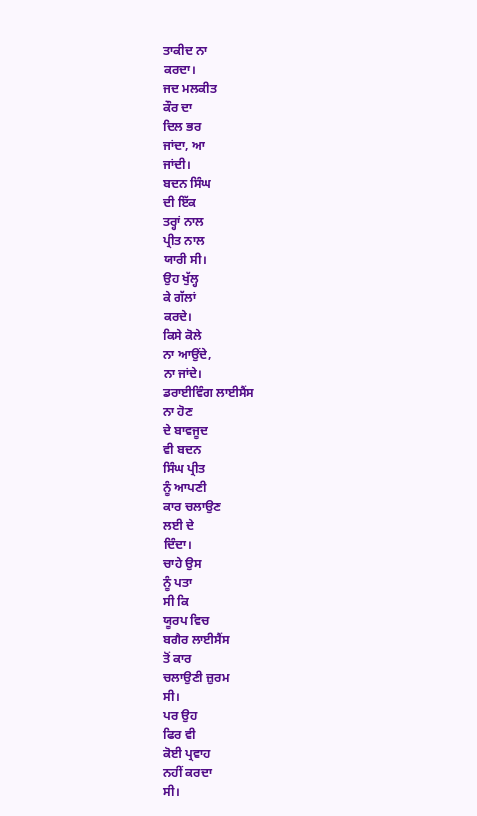ਤਾਕੀਦ ਨਾ
ਕਰਦਾ।
ਜਦ ਮਲਕੀਤ
ਕੌਰ ਦਾ
ਦਿਲ ਭਰ
ਜਾਂਦਾ, ਆ
ਜਾਂਦੀ।
ਬਦਨ ਸਿੰਘ
ਦੀ ਇੱਕ
ਤਰ੍ਹਾਂ ਨਾਲ
ਪ੍ਰੀਤ ਨਾਲ
ਯਾਰੀ ਸੀ।
ਉਹ ਖੁੱਲ੍ਹ
ਕੇ ਗੱਲਾਂ
ਕਰਦੇ।
ਕਿਸੇ ਕੋਲੇ
ਨਾ ਆਉਂਦੇ,
ਨਾ ਜਾਂਦੇ।
ਡਰਾਈਵਿੰਗ ਲਾਈਸੈਂਸ
ਨਾ ਹੋਣ
ਦੇ ਬਾਵਜੂਦ
ਵੀ ਬਦਨ
ਸਿੰਘ ਪ੍ਰੀਤ
ਨੂੰ ਆਪਣੀ
ਕਾਰ ਚਲਾਉਣ
ਲਈ ਦੇ
ਦਿੰਦਾ।
ਚਾਹੇ ਉਸ
ਨੂੰ ਪਤਾ
ਸੀ ਕਿ
ਯੂਰਪ ਵਿਚ
ਬਗੈਰ ਲਾਈਸੈਂਸ
ਤੋਂ ਕਾਰ
ਚਲਾਉਣੀ ਜ਼ੁਰਮ
ਸੀ।
ਪਰ ਉਹ
ਫਿਰ ਵੀ
ਕੋਈ ਪ੍ਰਵਾਹ
ਨਹੀਂ ਕਰਦਾ
ਸੀ।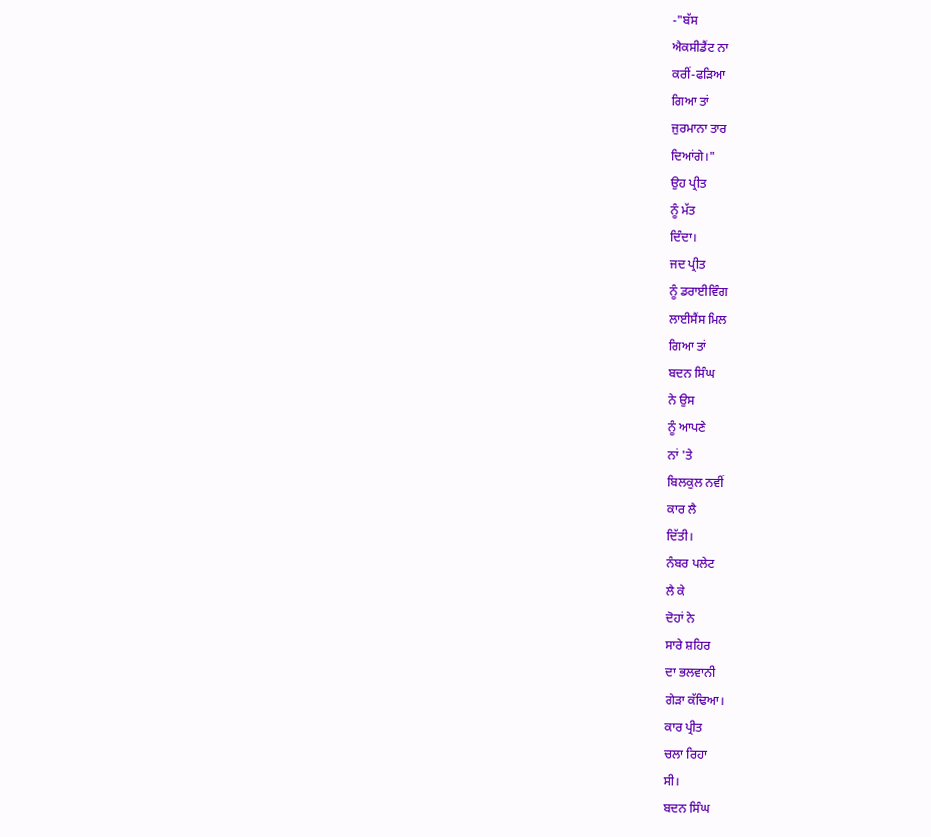-"ਬੱਸ
ਐਕਸੀਡੈਂਟ ਨਾ
ਕਰੀਂ-ਫੜਿਆ
ਗਿਆ ਤਾਂ
ਜੁਰਮਾਨਾ ਤਾਰ
ਦਿਆਂਗੇ।"
ਉਹ ਪ੍ਰੀਤ
ਨੂੰ ਮੱਤ
ਦਿੰਦਾ।
ਜਦ ਪ੍ਰੀਤ
ਨੂੰ ਡਰਾਈਵਿੰਗ
ਲਾਈਸੈਂਸ ਮਿਲ
ਗਿਆ ਤਾਂ
ਬਦਨ ਸਿੰਘ
ਨੇ ਉਸ
ਨੂੰ ਆਪਣੇ
ਨਾਂ 'ਤੇ
ਬਿਲਕੁਲ ਨਵੀਂ
ਕਾਰ ਲੈ
ਦਿੱਤੀ।
ਨੰਬਰ ਪਲੇਟ
ਲੈ ਕੇ
ਦੋਹਾਂ ਨੇ
ਸਾਰੇ ਸ਼ਹਿਰ
ਦਾ ਭਲਵਾਨੀ
ਗੇੜਾ ਕੱਢਿਆ।
ਕਾਰ ਪ੍ਰੀਤ
ਚਲਾ ਰਿਹਾ
ਸੀ।
ਬਦਨ ਸਿੰਘ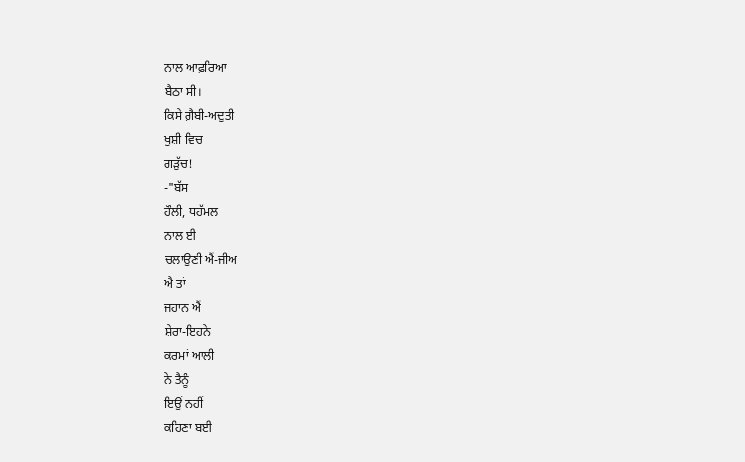ਨਾਲ ਆਫ਼ਰਿਆ
ਬੈਠਾ ਸੀ।
ਕਿਸੇ ਗ਼ੈਬੀ-ਅਦੁਤੀ
ਖੁਸ਼ੀ ਵਿਚ
ਗੜੁੱਚ!
-"ਬੱਸ
ਹੌਲੀ, ਧਹੱਮਲ
ਨਾਲ ਈ
ਚਲਾਉਣੀ ਐਂ-ਜੀਅ
ਐ ਤਾਂ
ਜਹਾਨ ਐਂ
ਸ਼ੇਰਾ-ਇਹਨੇ
ਕਰਮਾਂ ਆਲੀ
ਨੇ ਤੈਨੂੰ
ਇਉਂ ਨਹੀਂ
ਕਹਿਣਾ ਬਈ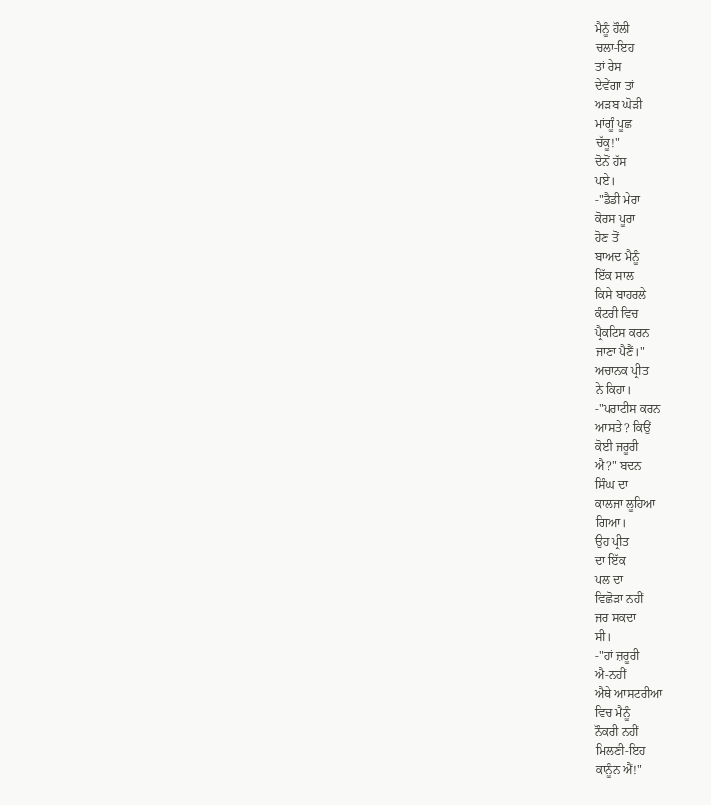ਮੈਨੂੰ ਹੌਲੀ
ਚਲਾ-ਇਹ
ਤਾਂ ਰੇਸ
ਦੇਵੇਂਗਾ ਤਾਂ
ਅੜਬ ਘੋੜੀ
ਮਾਂਗੂੰ ਪੂਛ
ਚੱਕੂ!"
ਦੋਨੋਂ ਹੱਸ
ਪਏ।
-"ਡੈਡੀ ਮੇਰਾ
ਕੋਰਸ ਪੂਰਾ
ਹੋਣ ਤੋਂ
ਬਾਅਦ ਮੈਨੂੰ
ਇੱਕ ਸਾਲ
ਕਿਸੇ ਬਾਹਰਲੇ
ਕੰਟਰੀ ਵਿਚ
ਪ੍ਰੈਕਟਿਸ ਕਰਨ
ਜਾਣਾ ਪੈਣੈਂ।"
ਅਚਾਨਕ ਪ੍ਰੀਤ
ਨੇ ਕਿਹਾ।
-"ਪਰਾਟੀਸ ਕਰਨ
ਆਸਤੇ? ਕਿਉਂ
ਕੋਈ ਜਰੂਰੀ
ਐ?" ਬਦਨ
ਸਿੰਘ ਦਾ
ਕਾਲਜਾ ਲੂਹਿਆ
ਗਿਆ।
ਉਹ ਪ੍ਰੀਤ
ਦਾ ਇੱਕ
ਪਲ ਦਾ
ਵਿਛੋੜਾ ਨਹੀਂ
ਜਰ ਸਕਦਾ
ਸੀ।
-"ਹਾਂ ਜ਼ਰੂਰੀ
ਐ-ਨਹੀਂ
ਐਥੇ ਆਸਟਰੀਆ
ਵਿਚ ਮੈਨੂੰ
ਨੌਕਰੀ ਨਹੀਂ
ਮਿਲਣੀ-ਇਹ
ਕਾਨੂੰਨ ਐਂ!"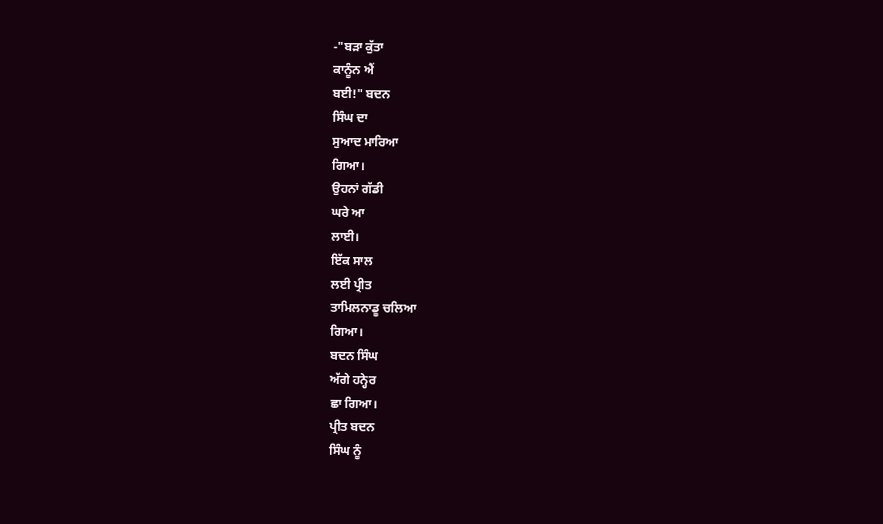-"ਬੜਾ ਕੁੱਤਾ
ਕਾਨੂੰਨ ਐਂ
ਬਈ!" ਬਦਨ
ਸਿੰਘ ਦਾ
ਸੁਆਦ ਮਾਰਿਆ
ਗਿਆ।
ਉਹਨਾਂ ਗੱਡੀ
ਘਰੇ ਆ
ਲਾਈ।
ਇੱਕ ਸਾਲ
ਲਈ ਪ੍ਰੀਤ
ਤਾਮਿਲਨਾਡੂ ਚਲਿਆ
ਗਿਆ।
ਬਦਨ ਸਿੰਘ
ਅੱਗੇ ਹਨ੍ਹੇਰ
ਛਾ ਗਿਆ।
ਪ੍ਰੀਤ ਬਦਨ
ਸਿੰਘ ਨੂੰ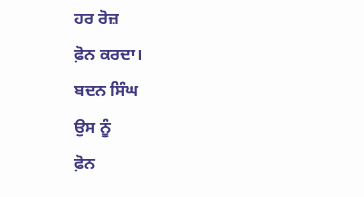ਹਰ ਰੋਜ਼
ਫ਼ੋਨ ਕਰਦਾ।
ਬਦਨ ਸਿੰਘ
ਉਸ ਨੂੰ
ਫ਼ੋਨ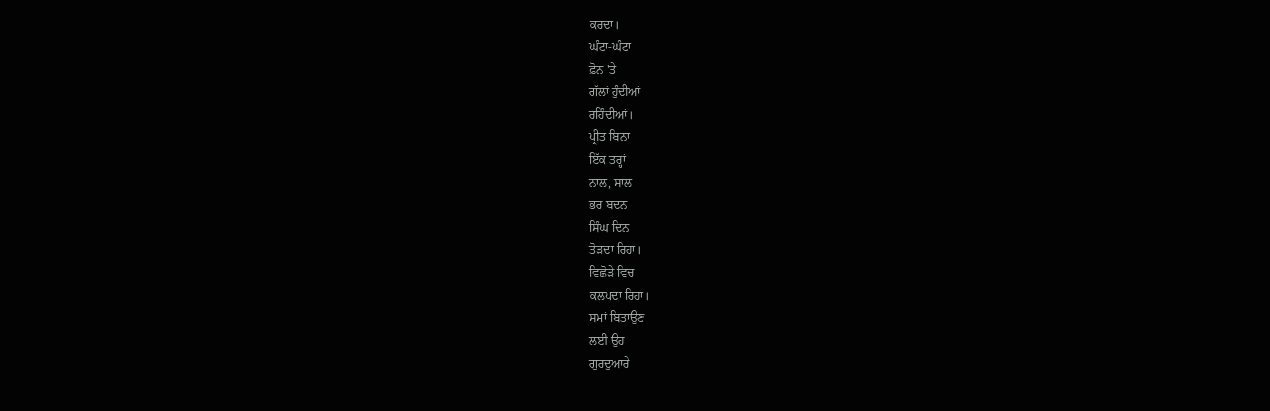ਕਰਦਾ।
ਘੰਟਾ-ਘੰਟਾ
ਫ਼ੋਨ 'ਤੇ
ਗੱਲਾਂ ਹੁੰਦੀਆਂ
ਰਹਿੰਦੀਆਂ।
ਪ੍ਰੀਤ ਬਿਨਾ
ਇੱਕ ਤਰ੍ਹਾਂ
ਨਾਲ, ਸਾਲ
ਭਰ ਬਦਨ
ਸਿੰਘ ਦਿਨ
ਤੋੜਦਾ ਰਿਹਾ।
ਵਿਛੋੜੇ ਵਿਚ
ਕਲਪਦਾ ਰਿਹਾ।
ਸਮਾਂ ਬਿਤਾਉਣ
ਲਈ ਉਹ
ਗੁਰਦੁਆਰੇ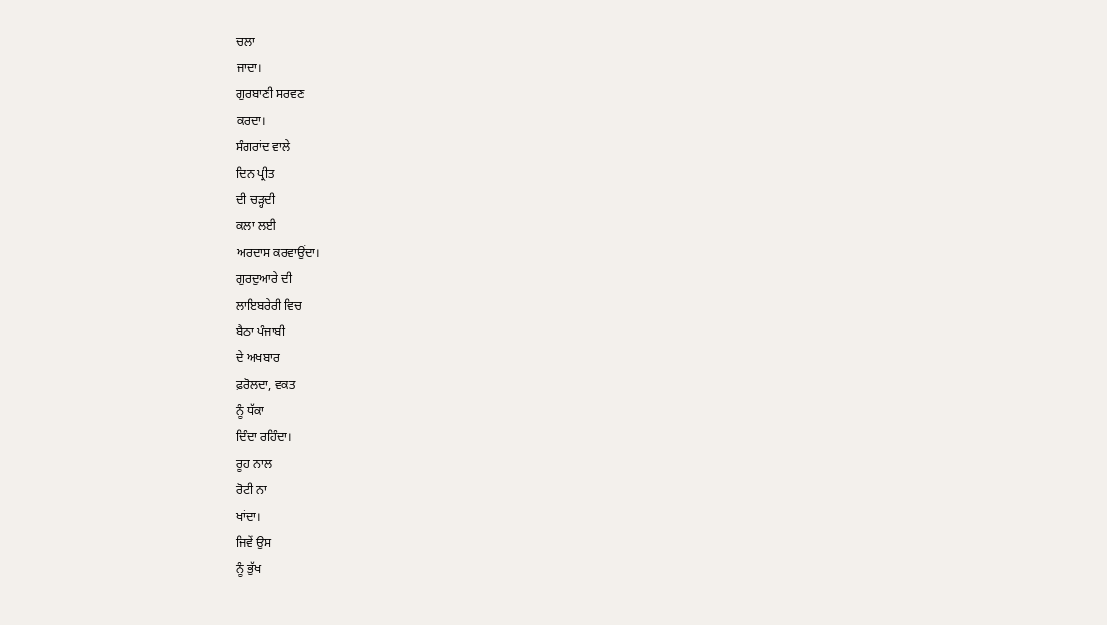ਚਲਾ
ਜਾਦਾ।
ਗੁਰਬਾਣੀ ਸਰਵਣ
ਕਰਦਾ।
ਸੰਗਰਾਂਦ ਵਾਲੇ
ਦਿਨ ਪ੍ਰੀਤ
ਦੀ ਚੜ੍ਹਦੀ
ਕਲਾ ਲਈ
ਅਰਦਾਸ ਕਰਵਾਉਂਦਾ।
ਗੁਰਦੁਆਰੇ ਦੀ
ਲਾਇਬਰੇਰੀ ਵਿਚ
ਬੈਠਾ ਪੰਜਾਬੀ
ਦੇ ਅਖਬਾਰ
ਫ਼ਰੋਲਦਾ, ਵਕਤ
ਨੂੰ ਧੱਕਾ
ਦਿੰਦਾ ਰਹਿੰਦਾ।
ਰੂਹ ਨਾਲ
ਰੋਟੀ ਨਾ
ਖਾਂਦਾ।
ਜਿਵੇਂ ਉਸ
ਨੂੰ ਭੁੱਖ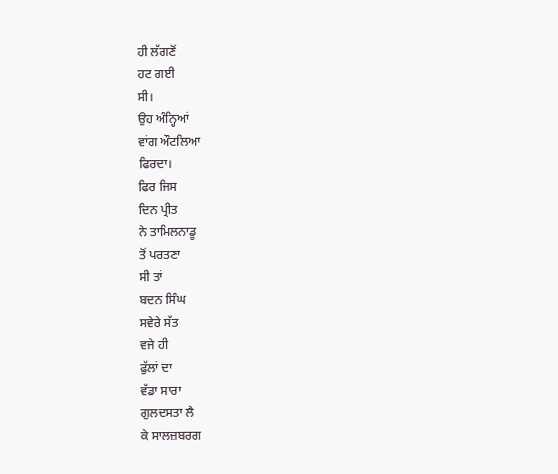ਹੀ ਲੱਗਣੋਂ
ਹਟ ਗਈ
ਸੀ।
ਉਹ ਅੰਨ੍ਹਿਆਂ
ਵਾਂਗ ਔਟਲਿਆ
ਫਿਰਦਾ।
ਫਿਰ ਜਿਸ
ਦਿਨ ਪ੍ਰੀਤ
ਨੇ ਤਾਮਿਲਨਾਡੂ
ਤੋਂ ਪਰਤਣਾ
ਸੀ ਤਾਂ
ਬਦਨ ਸਿੰਘ
ਸਵੇਰੇ ਸੱਤ
ਵਜੇ ਹੀ
ਫੁੱਲਾਂ ਦਾ
ਵੱਡਾ ਸਾਰਾ
ਗੁਲਦਸਤਾ ਲੈ
ਕੇ ਸਾਲਜ਼ਬਰਗ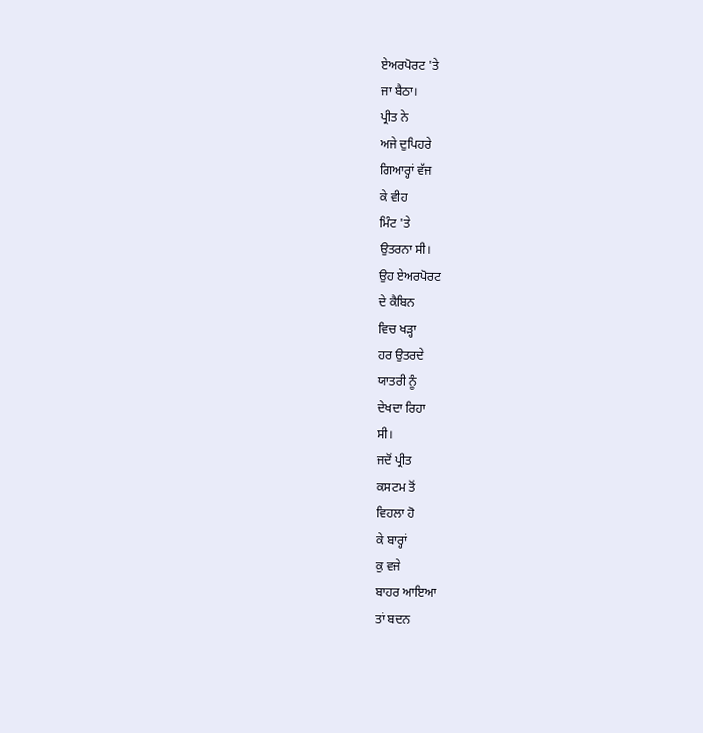ਏਅਰਪੋਰਟ 'ਤੇ
ਜਾ ਬੈਠਾ।
ਪ੍ਰੀਤ ਨੇ
ਅਜੇ ਦੁਪਿਹਰੇ
ਗਿਆਰ੍ਹਾਂ ਵੱਜ
ਕੇ ਵੀਹ
ਮਿੰਟ 'ਤੇ
ਉਤਰਨਾ ਸੀ।
ਉਹ ਏਅਰਪੋਰਟ
ਦੇ ਕੈਬਿਨ
ਵਿਚ ਖੜ੍ਹਾ
ਹਰ ਉਤਰਦੇ
ਯਾਤਰੀ ਨੂੰ
ਦੇਖਦਾ ਰਿਹਾ
ਸੀ।
ਜਦੋਂ ਪ੍ਰੀਤ
ਕਸਟਮ ਤੋਂ
ਵਿਹਲਾ ਹੋ
ਕੇ ਬਾਰ੍ਹਾਂ
ਕੁ ਵਜੇ
ਬਾਹਰ ਆਇਆ
ਤਾਂ ਬਦਨ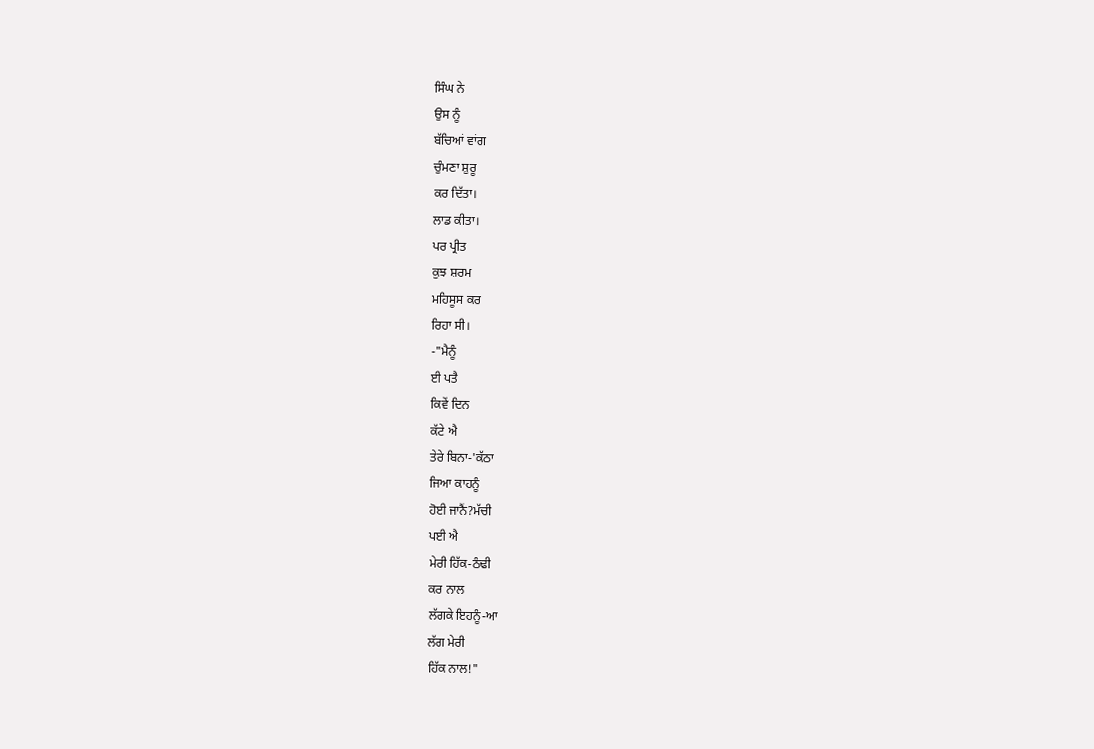ਸਿੰਘ ਨੇ
ਉਸ ਨੂੰ
ਬੱਚਿਆਂ ਵਾਂਗ
ਚੁੰਮਣਾ ਸ਼ੁਰੂ
ਕਰ ਦਿੱਤਾ।
ਲਾਡ ਕੀਤਾ।
ਪਰ ਪ੍ਰੀਤ
ਕੁਝ ਸ਼ਰਮ
ਮਹਿਸੂਸ ਕਰ
ਰਿਹਾ ਸੀ।
-"ਮੈਨੂੰ
ਈ ਪਤੈ
ਕਿਵੇਂ ਦਿਨ
ਕੱਟੇ ਐ
ਤੇਰੇ ਬਿਨਾ-'ਕੱਠਾ
ਜਿਆ ਕਾਹਨੂੰ
ਹੋਈ ਜਾਨੈਂ?ਮੱਚੀ
ਪਈ ਐ
ਮੇਰੀ ਹਿੱਕ-ਠੰਢੀ
ਕਰ ਨਾਲ
ਲੱਗਕੇ ਇਹਨੂੰ-ਆ
ਲੱਗ ਮੇਰੀ
ਹਿੱਕ ਨਾਲ!"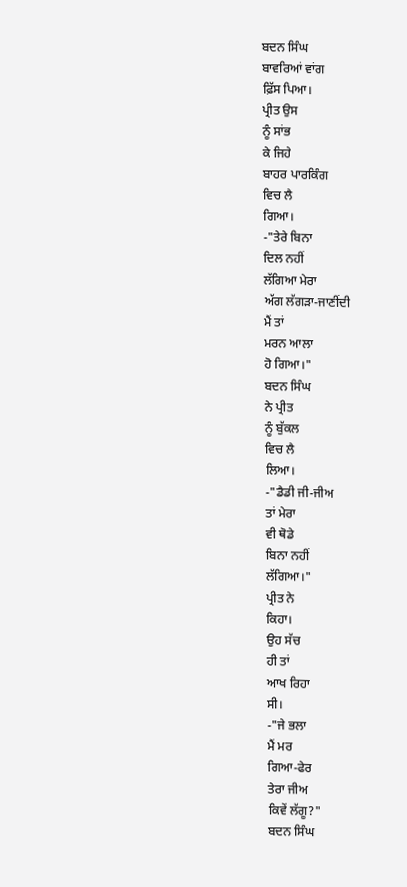ਬਦਨ ਸਿੰਘ
ਬਾਵਰਿਆਂ ਵਾਂਗ
ਫ਼ਿੱਸ ਪਿਆ।
ਪ੍ਰੀਤ ਉਸ
ਨੂੰ ਸਾਂਭ
ਕੇ ਜਿਹੇ
ਬਾਹਰ ਪਾਰਕਿੰਗ
ਵਿਚ ਲੈ
ਗਿਆ।
-"ਤੇਰੇ ਬਿਨਾ
ਦਿਲ ਨਹੀਂ
ਲੱਗਿਆ ਮੇਰਾ
ਅੱਗ ਲੱਗੜਾ-ਜਾਣੀਂਦੀ
ਮੈਂ ਤਾਂ
ਮਰਨ ਆਲਾ
ਹੋ ਗਿਆ।"
ਬਦਨ ਸਿੰਘ
ਨੇ ਪ੍ਰੀਤ
ਨੂੰ ਬੁੱਕਲ
ਵਿਚ ਲੈ
ਲਿਆ।
-"ਡੈਡੀ ਜੀ-ਜੀਅ
ਤਾਂ ਮੇਰਾ
ਵੀ ਥੋਡੇ
ਬਿਨਾ ਨਹੀਂ
ਲੱਗਿਆ।"
ਪ੍ਰੀਤ ਨੇ
ਕਿਹਾ।
ਉਹ ਸੱਚ
ਹੀ ਤਾਂ
ਆਖ ਰਿਹਾ
ਸੀ।
-"ਜੇ ਭਲਾ
ਮੈਂ ਮਰ
ਗਿਆ-ਫੇਰ
ਤੇਰਾ ਜੀਅ
ਕਿਵੇਂ ਲੱਗੂ?"
ਬਦਨ ਸਿੰਘ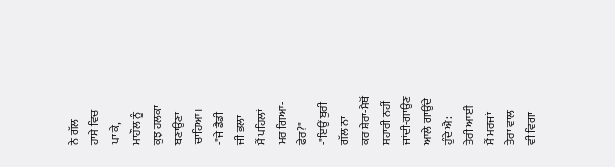ਨੇ ਗੱਲ
ਹਾਸੇ ਵਿਚ
ਪਾ ਕੇ,
ਮਾਹੌਲ ਨੂੰ
ਕੁਝ ਹਲਕਾ
ਬਣਾਉਣਾ ਚਾਹਿਆ।
-"ਜੇ ਡੈਡੀ
ਜੀ ਭਲਾ
ਮੈਂ ਪਹਿਲਾਂ
ਮਰ ਗਿਆ-ਫੇਰ?"
-"ਇਉਂ ਬੁਰੀ
ਗੱਲ ਨਾ
ਕਰ ਸ਼ੇਰਾ-ਮੈਥੋਂ
ਸਹਾਰੀ ਨਹੀਂ
ਜਾਂਦੀ-ਗਾਉਣ
ਆਲੇ ਗਾਉਂਦੇ
ਹੁੰਦੇ ਐ:
ਤੇਰੀ ਆਈ
ਮੈਂ ਮਰਜਾਂ
ਤੇਰਾ ਵਾਲ
ਵੀ ਵਿਗਾ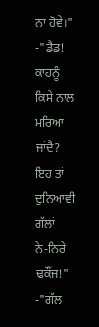ਨਾ ਹੋਵੇ।"
-"ਡੈਡ! ਕਾਹਨੂੰ
ਕਿਸੇ ਨਾਲ
ਮਰਿਆ ਜਾਂਦੈ?
ਇਹ ਤਾਂ
ਦੁਨਿਆਵੀ ਗੱਲਾਂ
ਨੇ-ਨਿਰੇ
ਢਕੌਂਜ!"
-"ਗੱਲ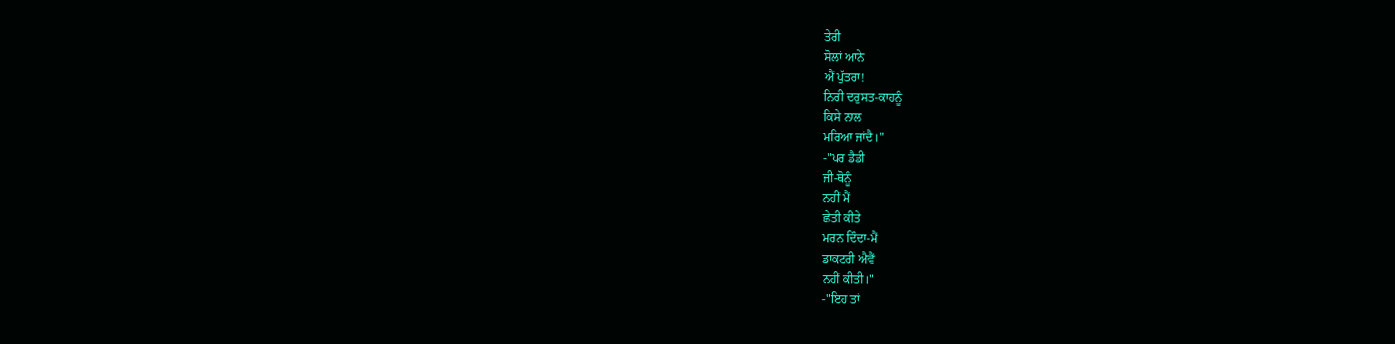ਤੇਰੀ
ਸੋਲਾਂ ਆਨੇ
ਐਂ ਪੁੱਤਰਾ!
ਨਿਰੀ ਦਰੁਸਤ-ਕਾਹਨੂੰ
ਕਿਸੇ ਨਾਲ
ਮਰਿਆ ਜਾਂਦੈ।"
-"ਪਰ ਡੈਡੀ
ਜੀ-ਥੋਨੂੰ
ਨਹੀਂ ਮੈਂ
ਛੇਤੀ ਕੀਤੇ
ਮਰਨ ਦਿੰਦਾ-ਮੈਂ
ਡਾਕਟਰੀ ਐਵੈਂ
ਨਹੀਂ ਕੀਤੀ।"
-"ਇਹ ਤਾਂ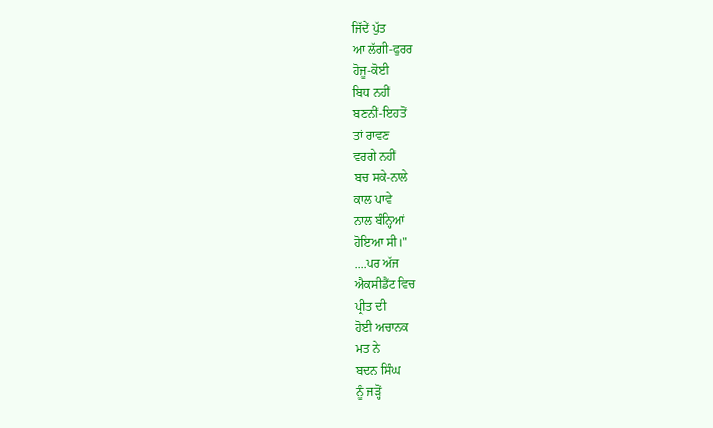ਜਿੱਦੇਂ ਪੁੱਤ
ਆ ਲੱਗੀ-ਫੁਰਰ
ਹੋਜੂ-ਕੋਈ
ਬਿਧ ਨਹੀਂ
ਬਣਨੀਂ-ਇਹਤੋਂ
ਤਾਂ ਰਾਵਣ
ਵਰਗੇ ਨਹੀਂ
ਬਚ ਸਕੇ-ਨਾਲੇ
ਕਾਲ ਪਾਵੇ
ਨਾਲ ਬੰਨ੍ਹਿਆਂ
ਹੋਇਆ ਸੀ।"
....ਪਰ ਅੱਜ
ਐਕਸੀਡੈਂਟ ਵਿਚ
ਪ੍ਰੀਤ ਦੀ
ਹੋਈ ਅਚਾਨਕ
ਮਤ ਨੇ
ਬਦਨ ਸਿੰਘ
ਨੂੰ ਜੜ੍ਹੋਂ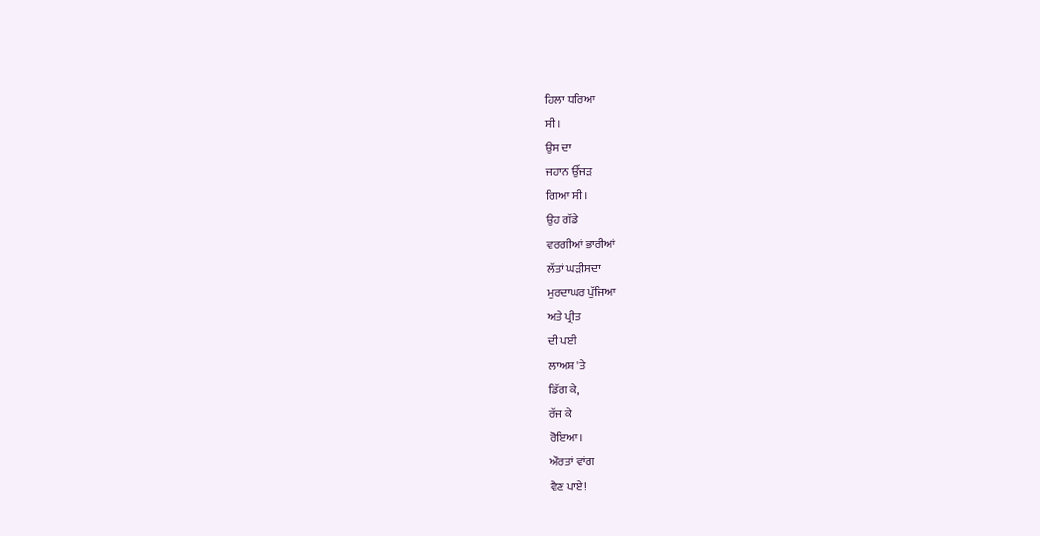ਹਿਲਾ ਧਰਿਆ
ਸੀ।
ਉਸ ਦਾ
ਜਹਾਨ ਉੱਜੜ
ਗਿਆ ਸੀ।
ਉਹ ਗੱਡੇ
ਵਰਗੀਆਂ ਭਾਰੀਆਂ
ਲੱਤਾਂ ਘੜੀਸਦਾ
ਮੁਰਦਾਘਰ ਪੁੱਜਿਆ
ਅਤੇ ਪ੍ਰੀਤ
ਦੀ ਪਈ
ਲਾਅਸ਼ 'ਤੇ
ਡਿੱਗ ਕੇ,
ਰੱਜ ਕੇ
ਰੋਇਆ।
ਔਰਤਾਂ ਵਾਂਗ
ਵੈਣ ਪਾਏ!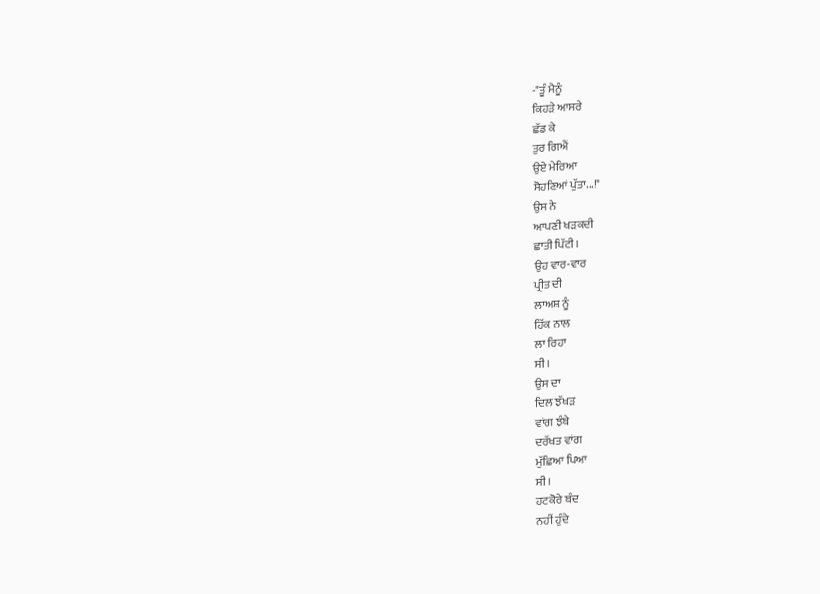-"ਤੂੰ ਮੈਨੂੰ
ਕਿਹੜੇ ਆਸਰੇ
ਛੱਡ ਕੇ
ਤੁਰ ਗਿਐਂ
ਉਏ ਮੇਰਿਆ
ਸੋਹਣਿਆਂ ਪੁੱਤਾ...!"
ਉਸ ਨੇ
ਆਪਣੀ ਖੜਕਦੀ
ਛਾਤੀ ਪਿੱਟੀ।
ਉਹ ਵਾਰ-ਵਾਰ
ਪ੍ਰੀਤ ਦੀ
ਲਾਅਸ਼ ਨੂੰ
ਹਿੱਕ ਨਾਲ
ਲਾ ਰਿਹਾ
ਸੀ।
ਉਸ ਦਾ
ਦਿਲ ਝੱਖੜ
ਵਾਂਗ ਝੰਬੇ
ਦਰੱਖਤ ਵਾਂਗ
ਮੁੱਛਿਆ ਪਿਆ
ਸੀ।
ਹਟਕੋਰੇ ਬੰਦ
ਨਹੀਂ ਹੁੰਦੇ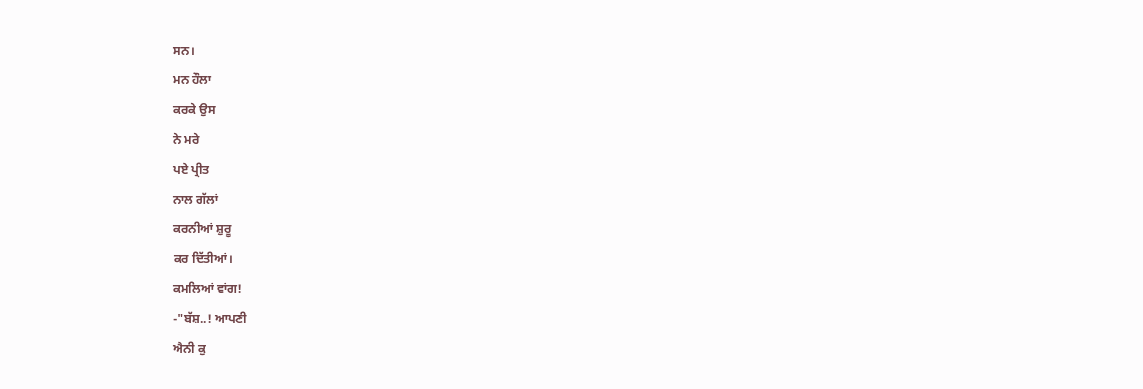ਸਨ।
ਮਨ ਹੌਲਾ
ਕਰਕੇ ਉਸ
ਨੇ ਮਰੇ
ਪਏ ਪ੍ਰੀਤ
ਨਾਲ ਗੱਲਾਂ
ਕਰਨੀਆਂ ਸ਼ੁਰੂ
ਕਰ ਦਿੱਤੀਆਂ।
ਕਮਲਿਆਂ ਵਾਂਗ!
-"ਬੱਸ਼..! ਆਪਣੀ
ਐਨੀ ਕੁ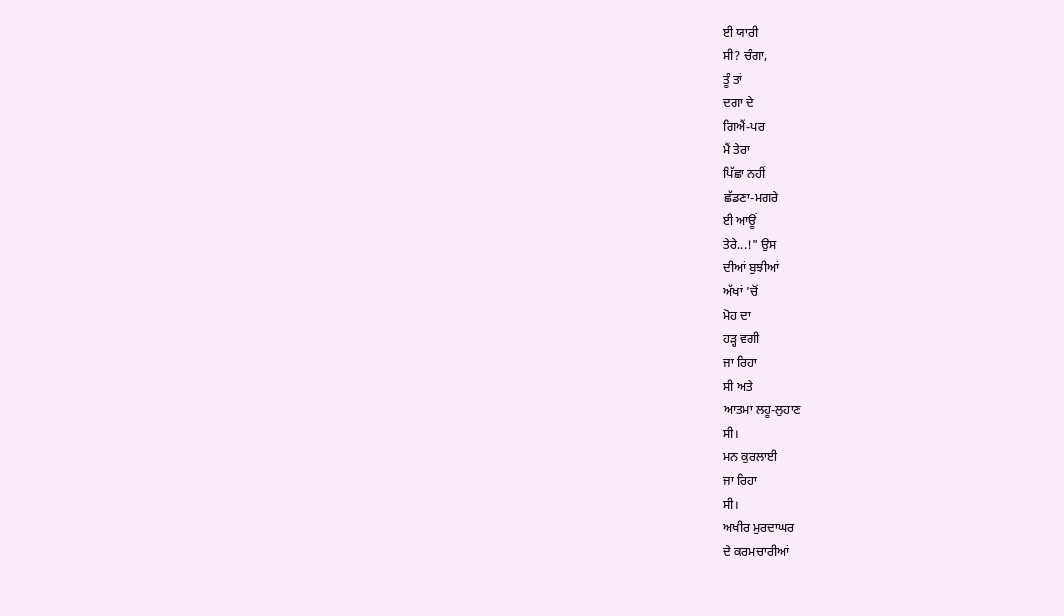ਈ ਯਾਰੀ
ਸੀ? ਚੰਗਾ,
ਤੂੰ ਤਾਂ
ਦਗਾ ਦੇ
ਗਿਐਂ-ਪਰ
ਮੈਂ ਤੇਰਾ
ਪਿੱਛਾ ਨਹੀਂ
ਛੱਡਣਾ-ਮਗਰੇ
ਈ ਆਊਂ
ਤੇਰੇ...!" ਉਸ
ਦੀਆਂ ਬੁਝੀਆਂ
ਅੱਖਾਂ 'ਚੋਂ
ਮੋਹ ਦਾ
ਹੜ੍ਹ ਵਗੀ
ਜਾ ਰਿਹਾ
ਸੀ ਅਤੇ
ਆਤਮਾ ਲਹੂ-ਲੁਹਾਣ
ਸੀ।
ਮਨ ਕੁਰਲਾਈ
ਜਾ ਰਿਹਾ
ਸੀ।
ਅਖੀਰ ਮੁਰਦਾਘਰ
ਦੇ ਕਰਮਚਾਰੀਆਂ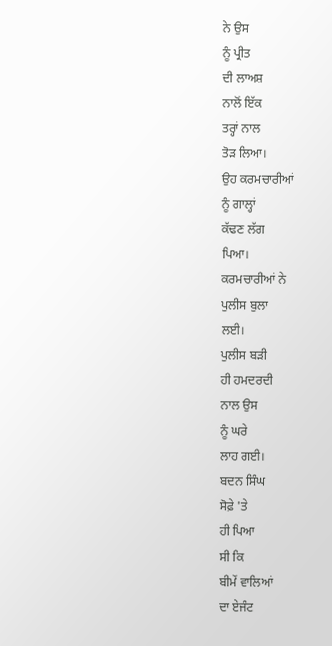ਨੇ ਉਸ
ਨੂੰ ਪ੍ਰੀਤ
ਦੀ ਲਾਅਸ਼
ਨਾਲੋਂ ਇੱਕ
ਤਰ੍ਹਾਂ ਨਾਲ
ਤੋੜ ਲਿਆ।
ਉਹ ਕਰਮਚਾਰੀਆਂ
ਨੂੰ ਗਾਲ੍ਹਾਂ
ਕੱਢਣ ਲੱਗ
ਪਿਆ।
ਕਰਮਚਾਰੀਆਂ ਨੇ
ਪੁਲੀਸ ਬੁਲਾ
ਲਈ।
ਪੁਲੀਸ ਬੜੀ
ਹੀ ਹਮਦਰਦੀ
ਨਾਲ ਉਸ
ਨੂੰ ਘਰੇ
ਲਾਹ ਗਈ।
ਬਦਨ ਸਿੰਘ
ਸੋਫ਼ੇ 'ਤੇ
ਹੀ ਪਿਆ
ਸੀ ਕਿ
ਬੀਮੇਂ ਵਾਲਿਆਂ
ਦਾ ਏਜੰਟ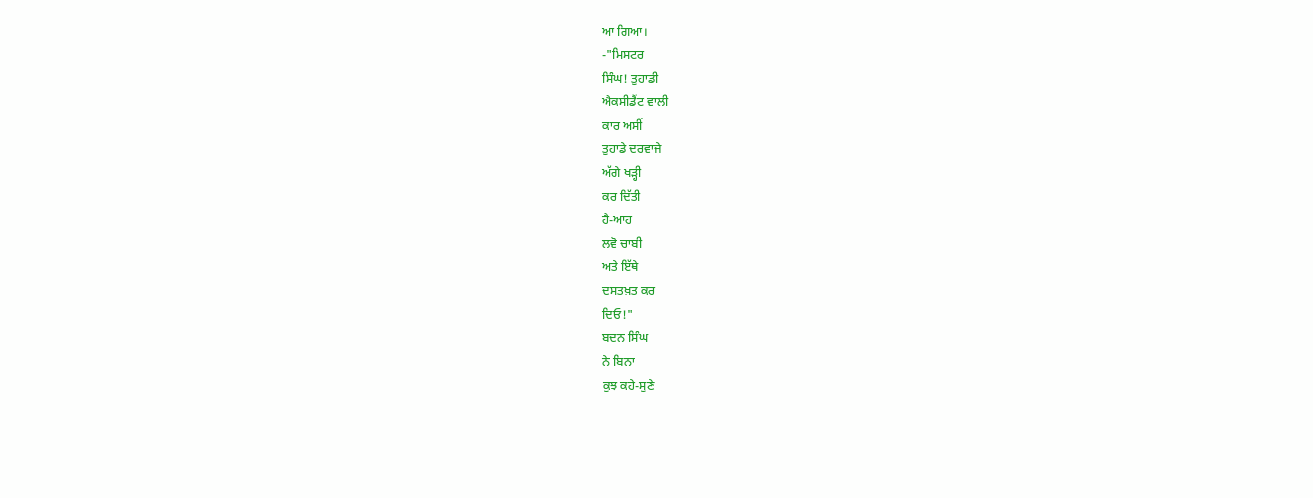ਆ ਗਿਆ।
-"ਮਿਸਟਰ
ਸਿੰਘ! ਤੁਹਾਡੀ
ਐਕਸੀਡੈਂਟ ਵਾਲੀ
ਕਾਰ ਅਸੀਂ
ਤੁਹਾਡੇ ਦਰਵਾਜੇ
ਅੱਗੇ ਖੜ੍ਹੀ
ਕਰ ਦਿੱਤੀ
ਹੈ-ਆਹ
ਲਵੋ ਚਾਬੀ
ਅਤੇ ਇੱਥੇ
ਦਸਤਖ਼ਤ ਕਰ
ਦਿਓ!"
ਬਦਨ ਸਿੰਘ
ਨੇ ਬਿਨਾ
ਕੁਝ ਕਹੇ-ਸੁਣੇ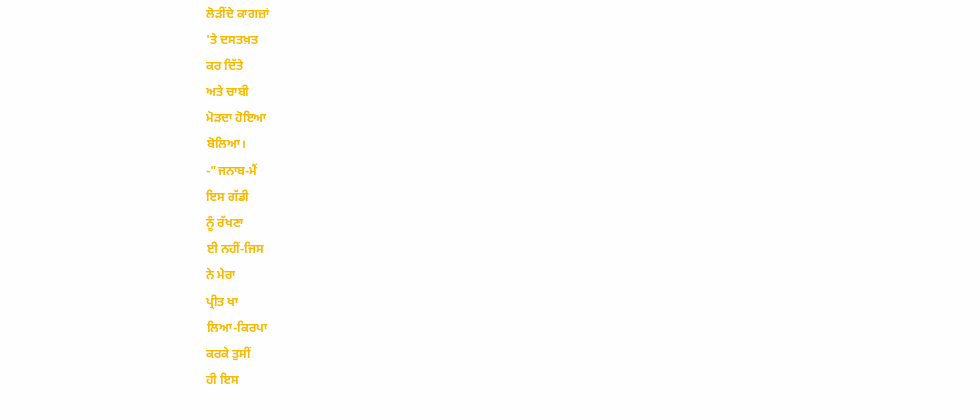ਲੋੜੀਂਦੇ ਕਾਗਜ਼ਾਂ
'ਤੇ ਦਸਤਖ਼ਤ
ਕਰ ਦਿੱਤੇ
ਅਤੇ ਚਾਬੀ
ਮੋੜਦਾ ਹੋਇਆ
ਬੋਲਿਆ।
-"ਜਨਾਬ-ਮੈਂ
ਇਸ ਗੱਡੀ
ਨੂੰ ਰੱਖਣਾ
ਈ ਨਹੀਂ-ਜਿਸ
ਨੇ ਮੇਰਾ
ਪ੍ਰੀਤ ਖਾ
ਲਿਆ-ਕਿਰਪਾ
ਕਰਕੇ ਤੁਸੀਂ
ਹੀ ਇਸ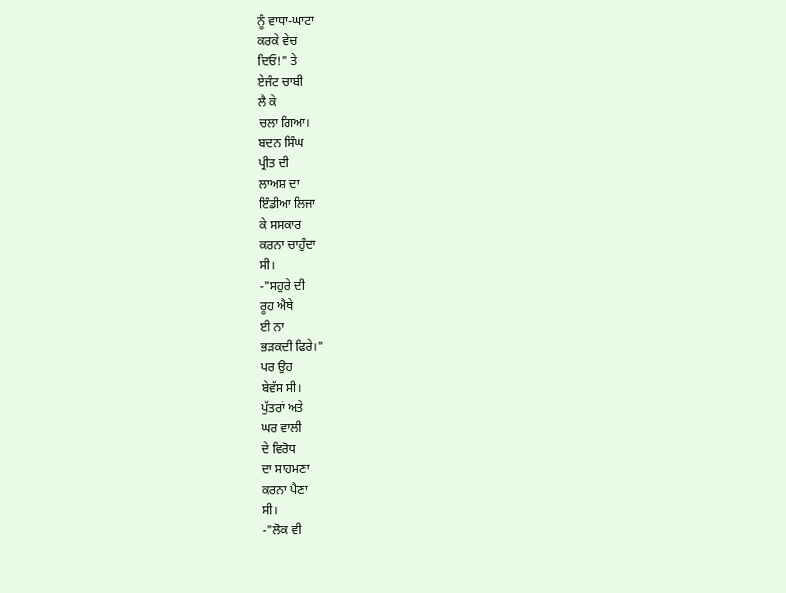ਨੂੰ ਵਾਧਾ-ਘਾਟਾ
ਕਰਕੇ ਵੇਚ
ਦਿਓ!" ਤੇ
ਏਜੰਟ ਚਾਬੀ
ਲੈ ਕੇ
ਚਲਾ ਗਿਆ।
ਬਦਨ ਸਿੰਘ
ਪ੍ਰੀਤ ਦੀ
ਲਾਅਸ਼ ਦਾ
ਇੰਡੀਆ ਲਿਜਾ
ਕੇ ਸਸਕਾਰ
ਕਰਨਾ ਚਾਹੁੰਦਾ
ਸੀ।
-"ਸਹੁਰੇ ਦੀ
ਰੂਹ ਐਥੇ
ਈ ਨਾ
ਭੜਕਦੀ ਫਿਰੇ।"
ਪਰ ਉਹ
ਬੇਵੱਸ ਸੀ।
ਪੁੱਤਰਾਂ ਅਤੇ
ਘਰ ਵਾਲੀ
ਦੇ ਵਿਰੋਧ
ਦਾ ਸਾਹਮਣਾ
ਕਰਨਾ ਪੈਣਾ
ਸੀ।
-"ਲੋਕ ਵੀ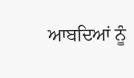ਆਬਦਿਆਂ ਨੂੰ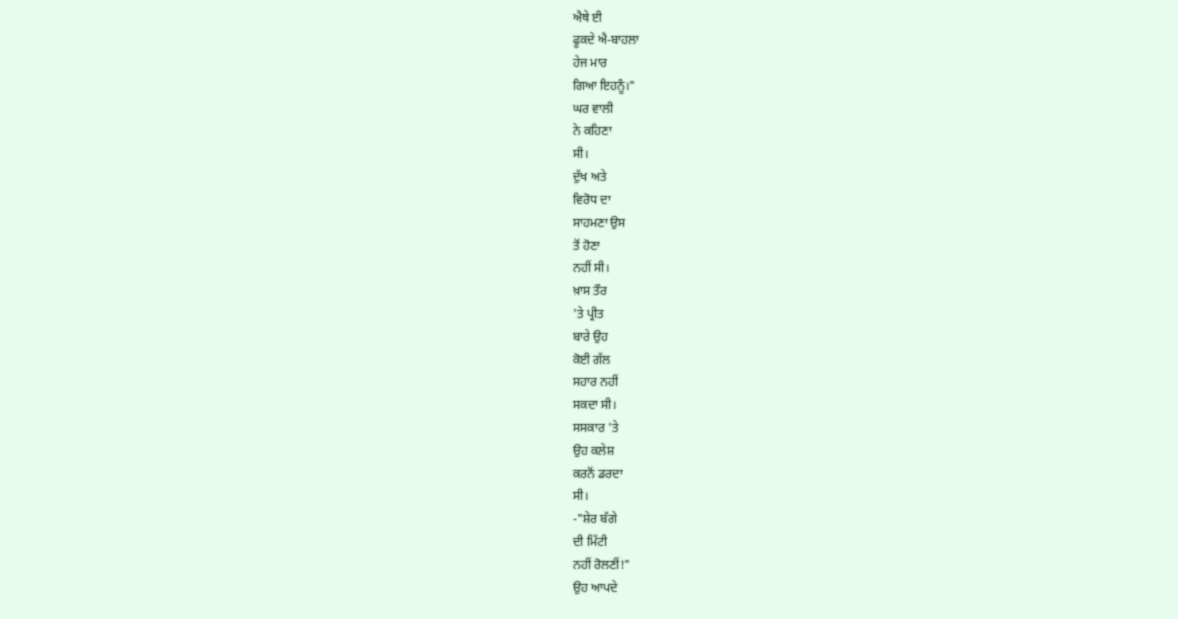ਐਥੇ ਈ
ਫੂਕਦੇ ਐ-ਬਾਹਲਾ
ਹੇਜ ਮਾਰ
ਗਿਆ ਇਹਨੂੰ।"
ਘਰ ਵਾਲੀ
ਨੇ ਕਹਿਣਾ
ਸੀ।
ਦੁੱਖ ਅਤੇ
ਵਿਰੋਧ ਦਾ
ਸਾਹਮਣਾ ਉਸ
ਤੋਂ ਹੋਣਾ
ਨਹੀਂ ਸੀ।
ਖ਼ਾਸ ਤੌਰ
'ਤੇ ਪ੍ਰੀਤ
ਬਾਰੇ ਉਹ
ਕੋਈ ਗੱਲ
ਸਹਾਰ ਨਹੀਂ
ਸਕਦਾ ਸੀ।
ਸਸਕਾਰ 'ਤੇ
ਉਹ ਕਲੇਸ਼
ਕਰਨੋਂ ਡਰਦਾ
ਸੀ।
-"ਸ਼ੇਰ ਬੱਗੇ
ਦੀ ਮਿੱਟੀ
ਨਹੀਂ ਰੋਲਣੀਂ!"
ਉਹ ਆਪਦੇ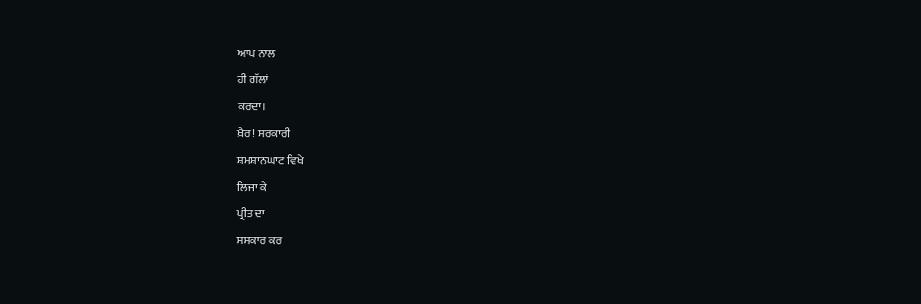ਆਪ ਨਾਲ
ਹੀ ਗੱਲਾਂ
ਕਰਦਾ।
ਖ਼ੈਰ! ਸਰਕਾਰੀ
ਸ਼ਮਸ਼ਾਨਘਾਟ ਵਿਖੇ
ਲਿਜਾ ਕੇ
ਪ੍ਰੀਤ ਦਾ
ਸਸਕਾਰ ਕਰ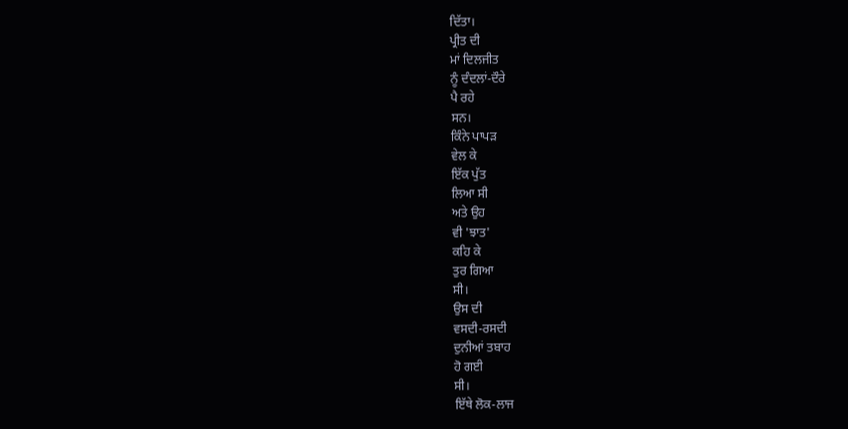ਦਿੱਤਾ।
ਪ੍ਰੀਤ ਦੀ
ਮਾਂ ਦਿਲਜੀਤ
ਨੂੰ ਦੰਦਲਾਂ-ਦੌਰੇ
ਪੈ ਰਹੇ
ਸਨ।
ਕਿੰਨੇ ਪਾਪੜ
ਵੇਲ ਕੇ
ਇੱਕ ਪੁੱਤ
ਲਿਆ ਸੀ
ਅਤੇ ਉਹ
ਵੀ 'ਝਾਤ'
ਕਹਿ ਕੇ
ਤੁਰ ਗਿਆ
ਸੀ।
ਉਸ ਦੀ
ਵਸਦੀ-ਰਸਦੀ
ਦੁਨੀਆਂ ਤਬਾਹ
ਹੋ ਗਈ
ਸੀ।
ਇੱਥੇ ਲੋਕ-ਲਾਜ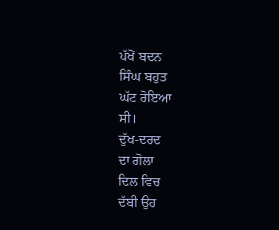ਪੱਖੋਂ ਬਦਨ
ਸਿੰਘ ਬਹੁਤ
ਘੱਟ ਰੋਇਆ
ਸੀ।
ਦੁੱਖ-ਦਰਦ
ਦਾ ਗੋਲਾ
ਦਿਲ ਵਿਚ
ਦੱਬੀ ਉਹ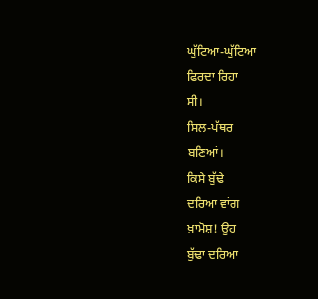ਘੁੱਟਿਆ-ਘੁੱਟਿਆ
ਫਿਰਦਾ ਰਿਹਾ
ਸੀ।
ਸਿਲ-ਪੱਥਰ
ਬਣਿਆਂ।
ਕਿਸੇ ਬੁੱਢੇ
ਦਰਿਆ ਵਾਂਗ
ਖ਼ਾਮੋਸ਼! ਉਹ
ਬੁੱਢਾ ਦਰਿਆ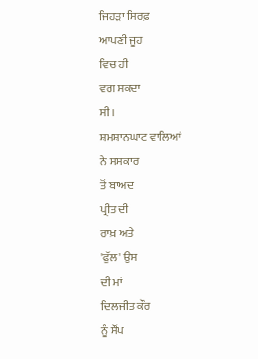ਜਿਹੜਾ ਸਿਰਫ਼
ਆਪਣੀ ਜੂਹ
ਵਿਚ ਹੀ
ਵਗ ਸਕਦਾ
ਸੀ।
ਸ਼ਮਸ਼ਾਨਘਾਟ ਵਾਲਿਆਂ
ਨੇ ਸਸਕਾਰ
ਤੋਂ ਬਾਅਦ
ਪ੍ਰੀਤ ਦੀ
ਰਾਖ਼ ਅਤੇ
'ਫੁੱਲ' ਉਸ
ਦੀ ਮਾਂ
ਦਿਲਜੀਤ ਕੌਰ
ਨੂੰ ਸੌਂਪ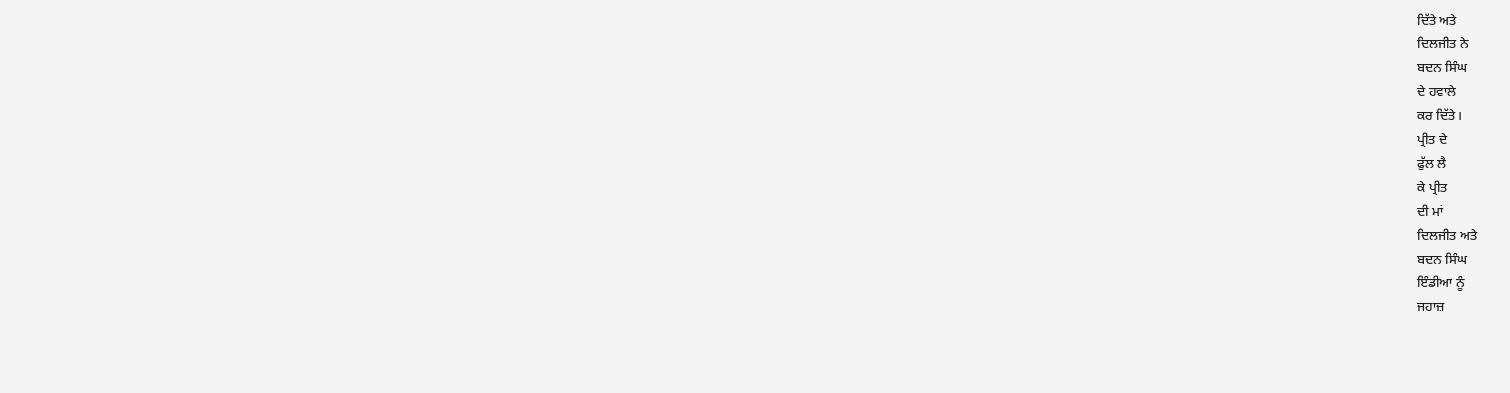ਦਿੱਤੇ ਅਤੇ
ਦਿਲਜੀਤ ਨੇ
ਬਦਨ ਸਿੰਘ
ਦੇ ਹਵਾਲੇ
ਕਰ ਦਿੱਤੇ।
ਪ੍ਰੀਤ ਦੇ
ਫੁੱਲ ਲੈ
ਕੇ ਪ੍ਰੀਤ
ਦੀ ਮਾਂ
ਦਿਲਜੀਤ ਅਤੇ
ਬਦਨ ਸਿੰਘ
ਇੰਡੀਆ ਨੂੰ
ਜਹਾਜ਼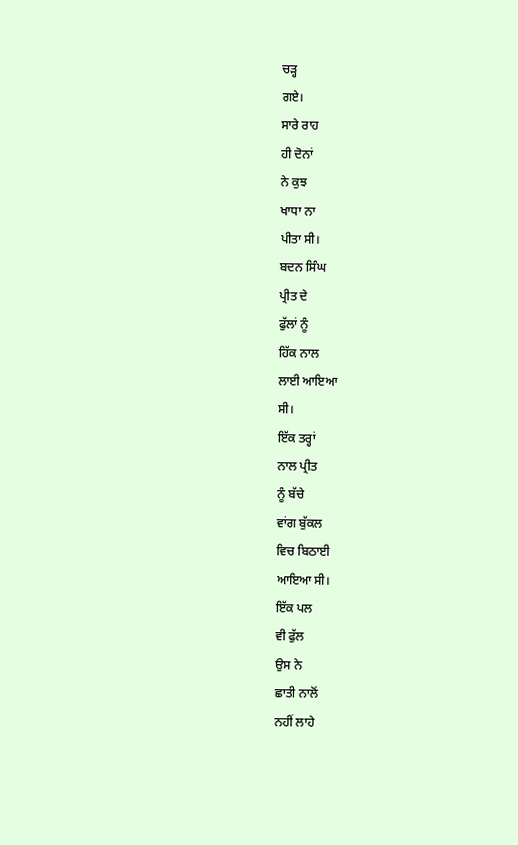ਚੜ੍ਹ
ਗਏ।
ਸਾਰੇ ਰਾਹ
ਹੀ ਦੋਨਾਂ
ਨੇ ਕੁਝ
ਖਾਧਾ ਨਾ
ਪੀਤਾ ਸੀ।
ਬਦਨ ਸਿੰਘ
ਪ੍ਰੀਤ ਦੇ
ਫੁੱਲਾਂ ਨੂੰ
ਹਿੱਕ ਨਾਲ
ਲਾਈ ਆਇਆ
ਸੀ।
ਇੱਕ ਤਰ੍ਹਾਂ
ਨਾਲ ਪ੍ਰੀਤ
ਨੂੰ ਬੱਚੇ
ਵਾਂਗ ਬੁੱਕਲ
ਵਿਚ ਬਿਠਾਈ
ਆਇਆ ਸੀ।
ਇੱਕ ਪਲ
ਵੀ ਫੁੱਲ
ਉਸ ਨੇ
ਛਾਤੀ ਨਾਲੋਂ
ਨਹੀਂ ਲਾਹੇ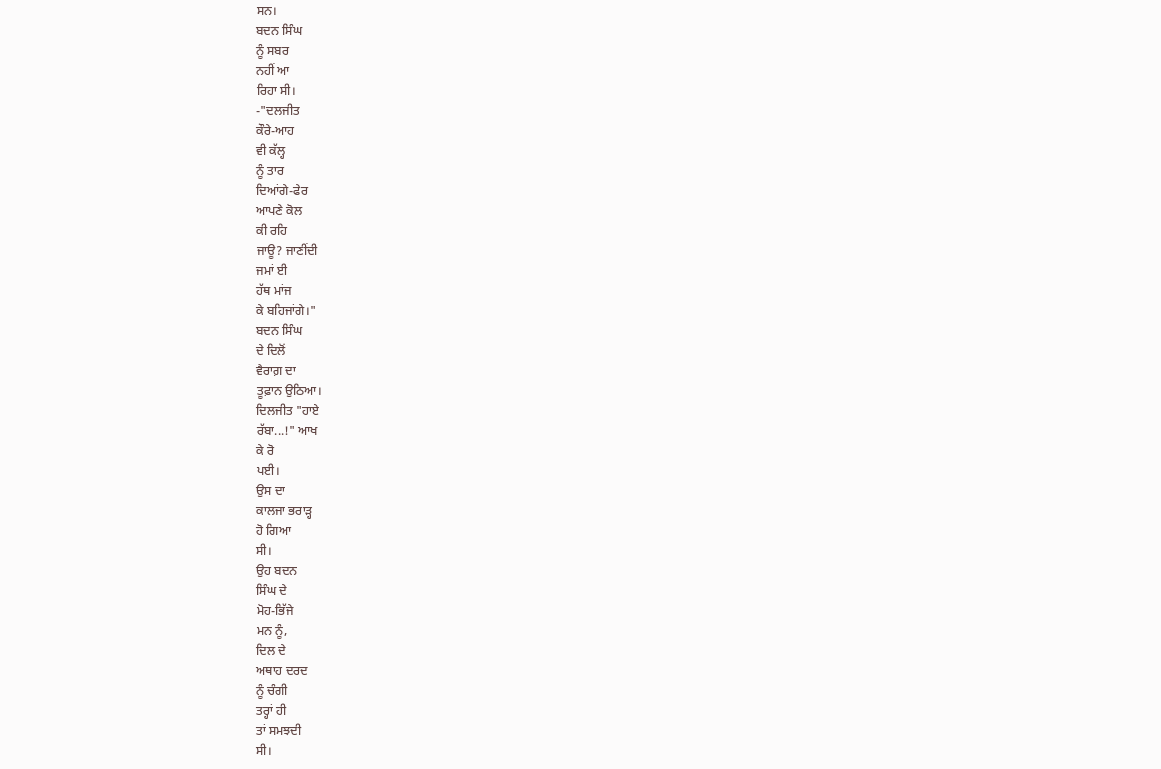ਸਨ।
ਬਦਨ ਸਿੰਘ
ਨੂੰ ਸਬਰ
ਨਹੀਂ ਆ
ਰਿਹਾ ਸੀ।
-"ਦਲਜੀਤ
ਕੌਰੇ-ਆਹ
ਵੀ ਕੱਲ੍ਹ
ਨੂੰ ਤਾਰ
ਦਿਆਂਗੇ-ਫੇਰ
ਆਪਣੇ ਕੋਲ
ਕੀ ਰਹਿ
ਜਾਊ? ਜਾਣੀਂਦੀ
ਜਮਾਂ ਈ
ਹੱਥ ਮਾਂਜ
ਕੇ ਬਹਿਜਾਂਗੇ।"
ਬਦਨ ਸਿੰਘ
ਦੇ ਦਿਲੋਂ
ਵੈਰਾਗ਼ ਦਾ
ਤੂਫ਼ਾਨ ਉਠਿਆ।
ਦਿਲਜੀਤ "ਹਾਏ
ਰੱਬਾ...!" ਆਖ
ਕੇ ਰੋ
ਪਈ।
ਉਸ ਦਾ
ਕਾਲਜਾ ਭਰਾੜ੍ਹ
ਹੋ ਗਿਆ
ਸੀ।
ਉਹ ਬਦਨ
ਸਿੰਘ ਦੇ
ਮੋਹ-ਭਿੱਜੇ
ਮਨ ਨੂੰ,
ਦਿਲ ਦੇ
ਅਥਾਹ ਦਰਦ
ਨੂੰ ਚੰਗੀ
ਤਰ੍ਹਾਂ ਹੀ
ਤਾਂ ਸਮਝਦੀ
ਸੀ।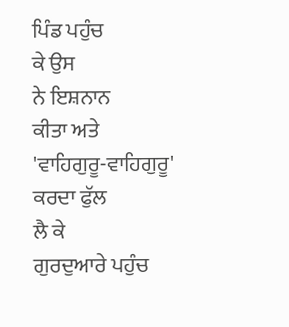ਪਿੰਡ ਪਹੁੰਚ
ਕੇ ਉਸ
ਨੇ ਇਸ਼ਨਾਨ
ਕੀਤਾ ਅਤੇ
'ਵਾਹਿਗੁਰੂ-ਵਾਹਿਗੁਰੂ'
ਕਰਦਾ ਫੁੱਲ
ਲੈ ਕੇ
ਗੁਰਦੁਆਰੇ ਪਹੁੰਚ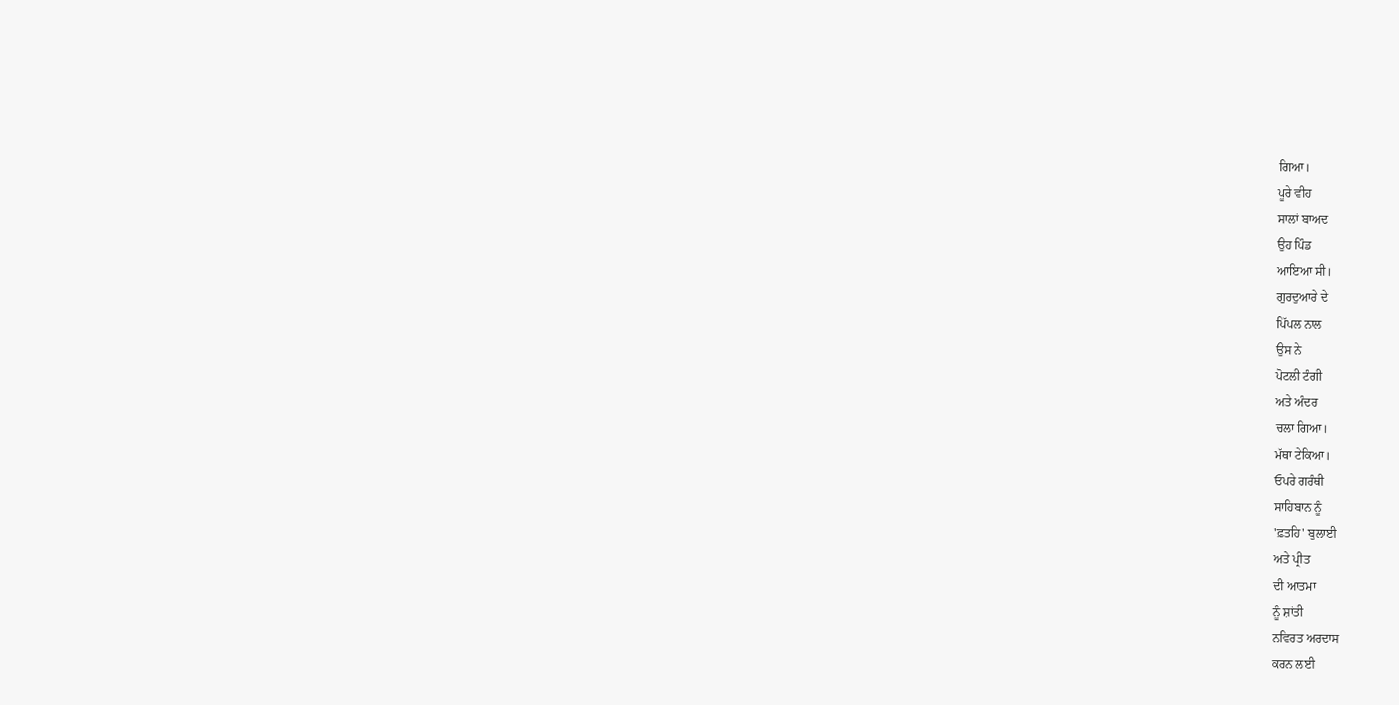ਗਿਆ।
ਪੂਰੇ ਵੀਹ
ਸਾਲਾਂ ਬਾਅਦ
ਉਹ ਪਿੰਡ
ਆਇਆ ਸੀ।
ਗੁਰਦੁਆਰੇ ਦੇ
ਪਿੱਪਲ ਨਾਲ
ਉਸ ਨੇ
ਪੋਟਲੀ ਟੰਗੀ
ਅਤੇ ਅੰਦਰ
ਚਲਾ ਗਿਆ।
ਮੱਥਾ ਟੇਕਿਆ।
ਓਪਰੇ ਗਰੰਥੀ
ਸਾਹਿਬਾਨ ਨੂੰ
'ਫ਼ਤਹਿ' ਬੁਲਾਈ
ਅਤੇ ਪ੍ਰੀਤ
ਦੀ ਆਤਮਾ
ਨੂੰ ਸ਼ਾਂਤੀ
ਨਵਿਰਤ ਅਰਦਾਸ
ਕਰਨ ਲਈ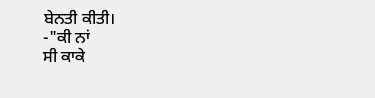ਬੇਨਤੀ ਕੀਤੀ।
-"ਕੀ ਨਾਂ
ਸੀ ਕਾਕੇ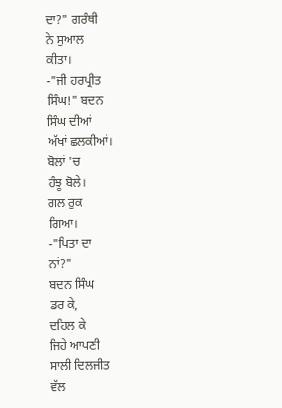ਦਾ?" ਗਰੰਥੀ
ਨੇ ਸੁਆਲ
ਕੀਤਾ।
-"ਜੀ ਹਰਪ੍ਰੀਤ
ਸਿੰਘ!" ਬਦਨ
ਸਿੰਘ ਦੀਆਂ
ਅੱਖਾਂ ਛਲਕੀਆਂ।
ਬੋਲਾਂ 'ਚ
ਹੰਝੂ ਬੋਲੇ।
ਗਲ ਰੁਕ
ਗਿਆ।
-"ਪਿਤਾ ਦਾ
ਨਾਂ?"
ਬਦਨ ਸਿੰਘ
ਡਰ ਕੇ,
ਦਹਿਲ ਕੇ
ਜਿਹੇ ਆਪਣੀ
ਸਾਲੀ ਦਿਲਜੀਤ
ਵੱਲ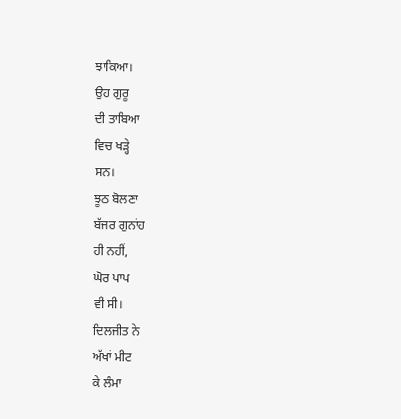ਝਾਕਿਆ।
ਉਹ ਗੁਰੂ
ਦੀ ਤਾਬਿਆ
ਵਿਚ ਖੜ੍ਹੇ
ਸਨ।
ਝੂਠ ਬੋਲਣਾ
ਬੱਜਰ ਗੁਨਾਂਹ
ਹੀ ਨਹੀਂ,
ਘੋਰ ਪਾਪ
ਵੀ ਸੀ।
ਦਿਲਜੀਤ ਨੇ
ਅੱਖਾਂ ਮੀਟ
ਕੇ ਲੰਮਾ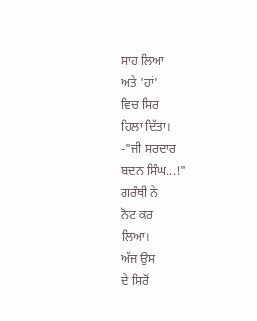ਸਾਹ ਲਿਆ
ਅਤੇ 'ਹਾਂ'
ਵਿਚ ਸਿਰ
ਹਿਲਾ ਦਿੱਤਾ।
-"ਜੀ ਸਰਦਾਰ
ਬਦਨ ਸਿੰਘ...!"
ਗਰੰਥੀ ਨੇ
ਨੋਟ ਕਰ
ਲਿਆ।
ਅੱਜ ਉਸ
ਦੇ ਸਿਰੋਂ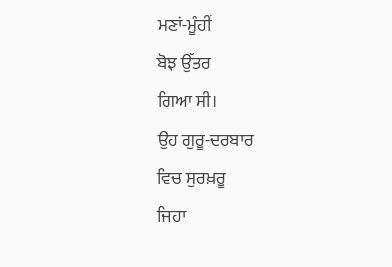ਮਣਾਂ-ਮੂੰਹੀਂ
ਬੋਝ ਉੱਤਰ
ਗਿਆ ਸੀ।
ਉਹ ਗੁਰੂ-ਦਰਬਾਰ
ਵਿਚ ਸੁਰਖ਼ਰੂ
ਜਿਹਾ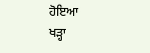ਹੋਇਆ
ਖੜ੍ਹਾ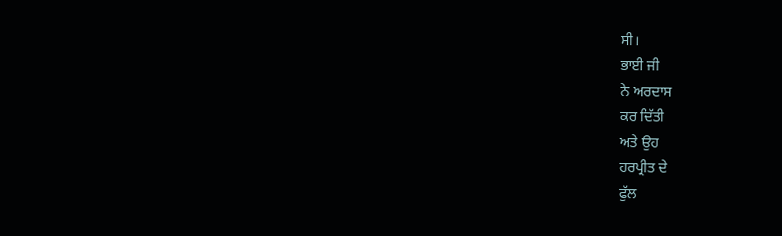ਸੀ।
ਭਾਈ ਜੀ
ਨੇ ਅਰਦਾਸ
ਕਰ ਦਿੱਤੀ
ਅਤੇ ਉਹ
ਹਰਪ੍ਰੀਤ ਦੇ
ਫੁੱਲ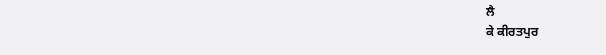ਲੈ
ਕੇ ਕੀਰਤਪੁਰ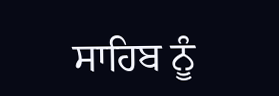ਸਾਹਿਬ ਨੂੰ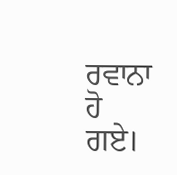ਰਵਾਨਾ ਹੋ
ਗਏ।